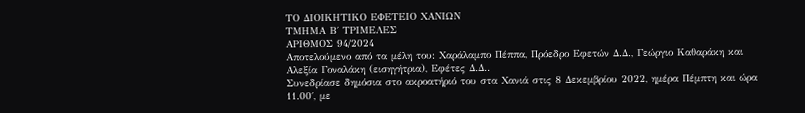ΤΟ ΔΙΟΙΚΗΤΙΚΟ ΕΦΕΤΕΙΟ ΧΑΝΙΩΝ
ΤΜΗΜΑ Β΄ ΤΡΙΜΕΛΕΣ
ΑΡΙΘΜΟΣ 94/2024
Αποτελούμενο από τα μέλη του: Χαράλαμπο Πέππα, Πρόεδρο Εφετών Δ.Δ., Γεώργιο Καθαράκη και Αλεξία Γοναλάκη (εισηγήτρια), Εφέτες Δ.Δ..
Συνεδρίασε δημόσια στο ακροατήριό του στα Χανιά στις 8 Δεκεμβρίου 2022, ημέρα Πέμπτη και ώρα 11.00΄, με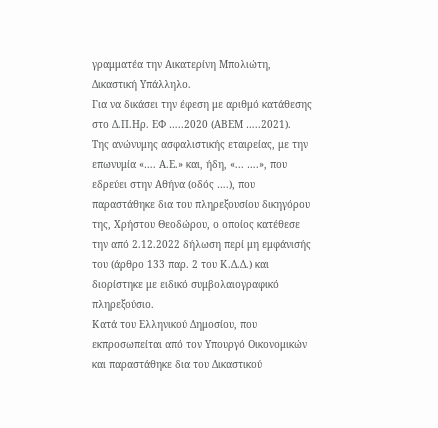γραμματέα την Αικατερίνη Μπολιώτη, Δικαστική Υπάλληλο.
Για να δικάσει την έφεση με αριθμό κατάθεσης στο Δ.Π.Ηρ. ΕΦ …..2020 (ΑΒΕΜ …..2021).
Της ανώνυμης ασφαλιστικής εταιρείας, με την επωνυμία «…. Α.Ε.» και, ήδη, «... ….», που εδρεύει στην Αθήνα (οδός ….), που παραστάθηκε δια του πληρεξουσίου δικηγόρου της, Χρήστου Θεοδώρου, ο οποίος κατέθεσε την από 2.12.2022 δήλωση περί μη εμφάνισής του (άρθρο 133 παρ. 2 του Κ.Δ.Δ.) και διορίστηκε με ειδικό συμβολαιογραφικό πληρεξούσιο.
Κατά του Ελληνικού Δημοσίου, που εκπροσωπείται από τον Υπουργό Οικονομικών και παραστάθηκε δια του Δικαστικού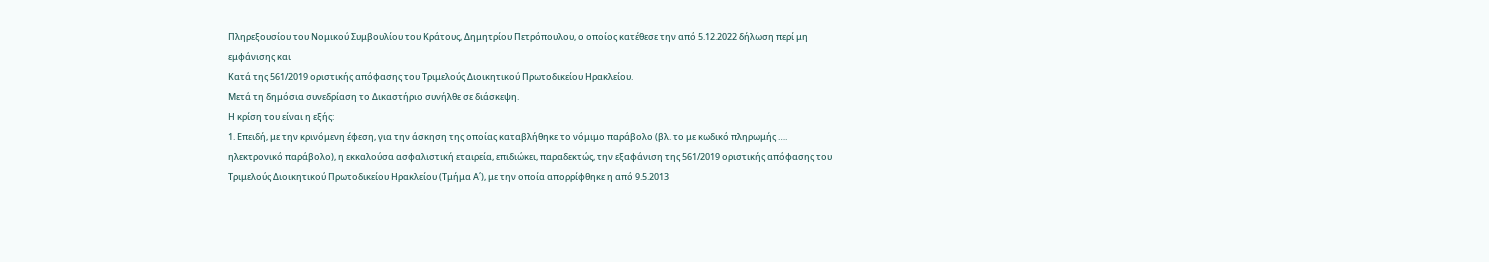Πληρεξουσίου του Νομικού Συμβουλίου του Κράτους, Δημητρίου Πετρόπουλου, ο οποίος κατέθεσε την από 5.12.2022 δήλωση περί μη εμφάνισης και
Κατά της 561/2019 οριστικής απόφασης του Τριμελούς Διοικητικού Πρωτοδικείου Ηρακλείου.
Μετά τη δημόσια συνεδρίαση το Δικαστήριο συνήλθε σε διάσκεψη.
Η κρίση του είναι η εξής:
1. Επειδή, με την κρινόμενη έφεση, για την άσκηση της οποίας καταβλήθηκε το νόμιμο παράβολο (βλ. το με κωδικό πληρωμής …. ηλεκτρονικό παράβολο), η εκκαλούσα ασφαλιστική εταιρεία, επιδιώκει, παραδεκτώς, την εξαφάνιση της 561/2019 οριστικής απόφασης του Τριμελούς Διοικητικού Πρωτοδικείου Ηρακλείου (Τμήμα Α΄), με την οποία απορρίφθηκε η από 9.5.2013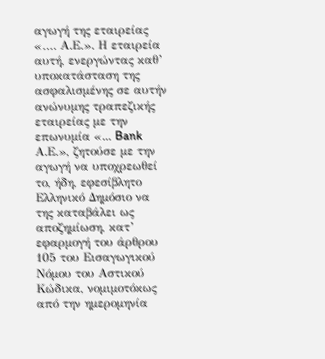αγωγή της εταιρείας «…. Α.Ε.». Η εταιρεία αυτή, ενεργώντας καθ’ υποκατάσταση της ασφαλισμένης σε αυτήν ανώνυμης τραπεζικής εταιρείας με την επωνυμία «... Bank Α.Ε.», ζητούσε με την αγωγή να υποχρεωθεί το, ήδη, εφεσίβλητο Ελληνικό Δημόσιο να της καταβάλει ως αποζημίωση, κατ’ εφαρμογή του άρθρου 105 του Εισαγωγικού Νόμου του Αστικού Κώδικα, νομιμοτόκως από την ημερομηνία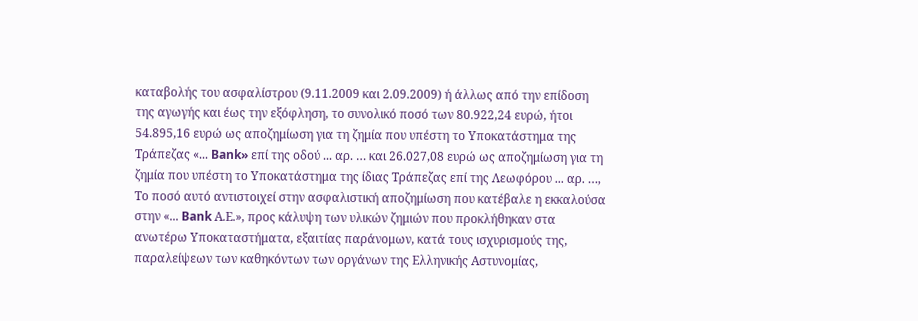καταβολής του ασφαλίστρου (9.11.2009 και 2.09.2009) ή άλλως από την επίδοση της αγωγής και έως την εξόφληση, το συνολικό ποσό των 80.922,24 ευρώ, ήτοι 54.895,16 ευρώ ως αποζημίωση για τη ζημία που υπέστη το Υποκατάστημα της Τράπεζας «... Bank» επί της οδού ... αρ. … και 26.027,08 ευρώ ως αποζημίωση για τη ζημία που υπέστη το Υποκατάστημα της ίδιας Τράπεζας επί της Λεωφόρου ... αρ. …, Το ποσό αυτό αντιστοιχεί στην ασφαλιστική αποζημίωση που κατέβαλε η εκκαλούσα στην «... Bank Α.Ε.», προς κάλυψη των υλικών ζημιών που προκλήθηκαν στα ανωτέρω Υποκαταστήματα, εξαιτίας παράνομων, κατά τους ισχυρισμούς της, παραλείψεων των καθηκόντων των οργάνων της Ελληνικής Αστυνομίας,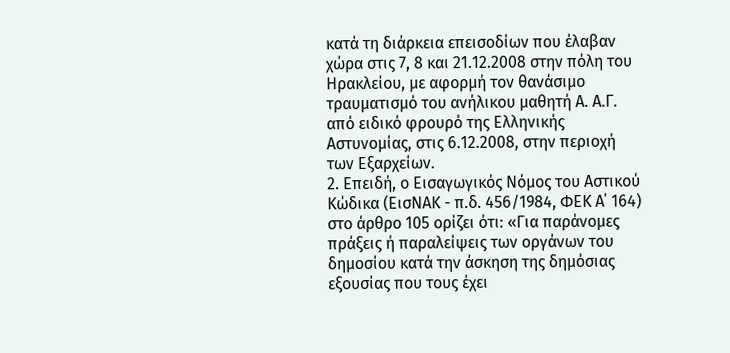κατά τη διάρκεια επεισοδίων που έλαβαν χώρα στις 7, 8 και 21.12.2008 στην πόλη του Ηρακλείου, με αφορμή τον θανάσιμο τραυματισμό του ανήλικου μαθητή Α. Α.Γ. από ειδικό φρουρό της Ελληνικής Αστυνομίας, στις 6.12.2008, στην περιοχή των Εξαρχείων.
2. Επειδή, ο Εισαγωγικός Νόμος του Αστικού Κώδικα (ΕισΝΑΚ - π.δ. 456/1984, ΦΕΚ Α΄ 164) στο άρθρο 105 ορίζει ότι: «Για παράνομες πράξεις ή παραλείψεις των οργάνων του δημοσίου κατά την άσκηση της δημόσιας εξουσίας που τους έχει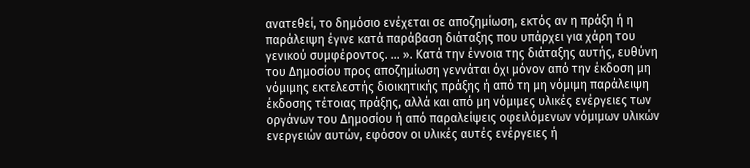ανατεθεί, το δημόσιο ενέχεται σε αποζημίωση, εκτός αν η πράξη ή η παράλειψη έγινε κατά παράβαση διάταξης που υπάρχει για χάρη του γενικού συμφέροντος. ... ». Κατά την έννοια της διάταξης αυτής, ευθύνη του Δημοσίου προς αποζημίωση γεννάται όχι μόνον από την έκδοση μη νόμιμης εκτελεστής διοικητικής πράξης ή από τη μη νόμιμη παράλειψη έκδοσης τέτοιας πράξης, αλλά και από μη νόμιμες υλικές ενέργειες των οργάνων του Δημοσίου ή από παραλείψεις οφειλόμενων νόμιμων υλικών ενεργειών αυτών, εφόσον οι υλικές αυτές ενέργειες ή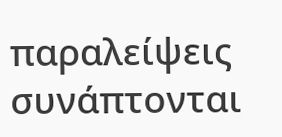παραλείψεις συνάπτονται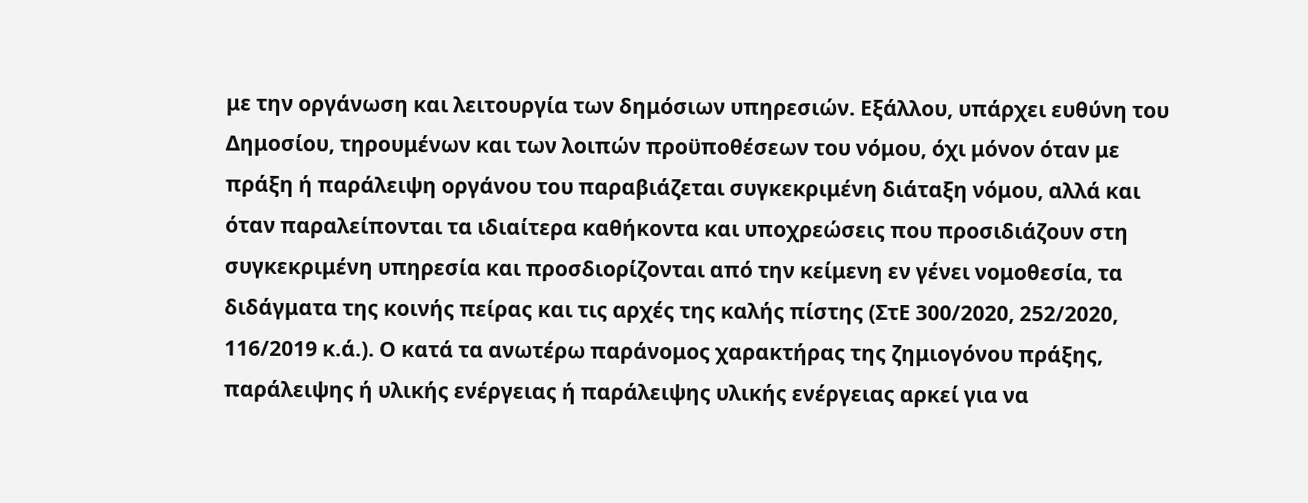με την οργάνωση και λειτουργία των δημόσιων υπηρεσιών. Εξάλλου, υπάρχει ευθύνη του Δημοσίου, τηρουμένων και των λοιπών προϋποθέσεων του νόμου, όχι μόνον όταν με πράξη ή παράλειψη οργάνου του παραβιάζεται συγκεκριμένη διάταξη νόμου, αλλά και όταν παραλείπονται τα ιδιαίτερα καθήκοντα και υποχρεώσεις που προσιδιάζουν στη συγκεκριμένη υπηρεσία και προσδιορίζονται από την κείμενη εν γένει νομοθεσία, τα διδάγματα της κοινής πείρας και τις αρχές της καλής πίστης (ΣτΕ 300/2020, 252/2020, 116/2019 κ.ά.). Ο κατά τα ανωτέρω παράνομος χαρακτήρας της ζημιογόνου πράξης, παράλειψης ή υλικής ενέργειας ή παράλειψης υλικής ενέργειας αρκεί για να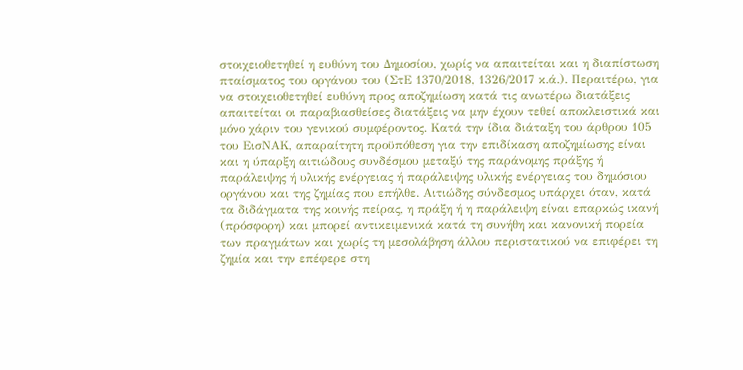στοιχειοθετηθεί η ευθύνη του Δημοσίου, χωρίς να απαιτείται και η διαπίστωση πταίσματος του οργάνου του (ΣτΕ 1370/2018, 1326/2017 κ.ά.). Περαιτέρω, για να στοιχειοθετηθεί ευθύνη προς αποζημίωση κατά τις ανωτέρω διατάξεις απαιτείται οι παραβιασθείσες διατάξεις να μην έχουν τεθεί αποκλειστικά και μόνο χάριν του γενικού συμφέροντος. Κατά την ίδια διάταξη του άρθρου 105 του ΕισΝΑΚ, απαραίτητη προϋπόθεση για την επιδίκαση αποζημίωσης είναι και η ύπαρξη αιτιώδους συνδέσμου μεταξύ της παράνομης πράξης ή παράλειψης ή υλικής ενέργειας ή παράλειψης υλικής ενέργειας του δημόσιου οργάνου και της ζημίας που επήλθε. Αιτιώδης σύνδεσμος υπάρχει όταν, κατά τα διδάγματα της κοινής πείρας, η πράξη ή η παράλειψη είναι επαρκώς ικανή (πρόσφορη) και μπορεί αντικειμενικά κατά τη συνήθη και κανονική πορεία των πραγμάτων και χωρίς τη μεσολάβηση άλλου περιστατικού να επιφέρει τη ζημία και την επέφερε στη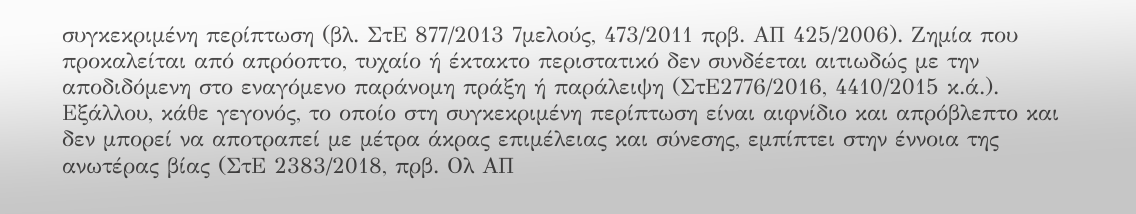συγκεκριμένη περίπτωση (βλ. ΣτΕ 877/2013 7μελούς, 473/2011 πρβ. ΑΠ 425/2006). Ζημία που προκαλείται από απρόοπτο, τυχαίο ή έκτακτο περιστατικό δεν συνδέεται αιτιωδώς με την αποδιδόμενη στο εναγόμενο παράνομη πράξη ή παράλειψη (ΣτΕ2776/2016, 4410/2015 κ.ά.). Εξάλλου, κάθε γεγονός, το οποίο στη συγκεκριμένη περίπτωση είναι αιφνίδιο και απρόβλεπτο και δεν μπορεί να αποτραπεί με μέτρα άκρας επιμέλειας και σύνεσης, εμπίπτει στην έννοια της ανωτέρας βίας (ΣτΕ 2383/2018, πρβ. Ολ ΑΠ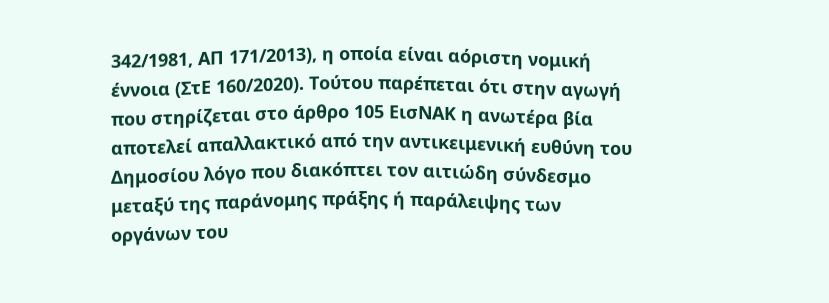342/1981, ΑΠ 171/2013), η οποία είναι αόριστη νομική έννοια (ΣτΕ 160/2020). Τούτου παρέπεται ότι στην αγωγή που στηρίζεται στο άρθρο 105 ΕισΝΑΚ η ανωτέρα βία αποτελεί απαλλακτικό από την αντικειμενική ευθύνη του Δημοσίου λόγο που διακόπτει τον αιτιώδη σύνδεσμο μεταξύ της παράνομης πράξης ή παράλειψης των οργάνων του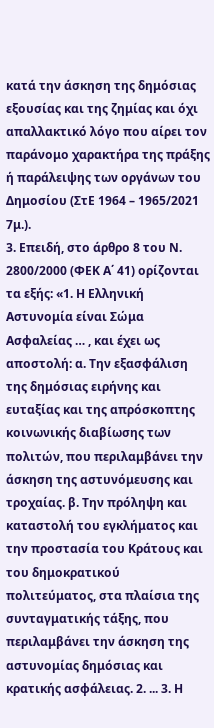κατά την άσκηση της δημόσιας εξουσίας και της ζημίας και όχι απαλλακτικό λόγο που αίρει τον παράνομο χαρακτήρα της πράξης ή παράλειψης των οργάνων του Δημοσίου (ΣτΕ 1964 – 1965/2021 7μ.).
3. Επειδή, στο άρθρο 8 του Ν. 2800/2000 (ΦΕΚ Α΄ 41) ορίζονται τα εξής: «1. Η Ελληνική Αστυνομία είναι Σώμα Ασφαλείας … , και έχει ως αποστολή: α. Την εξασφάλιση της δημόσιας ειρήνης και ευταξίας και της απρόσκοπτης κοινωνικής διαβίωσης των πολιτών, που περιλαμβάνει την άσκηση της αστυνόμευσης και τροχαίας. β. Την πρόληψη και καταστολή του εγκλήματος και την προστασία του Κράτους και του δημοκρατικού πολιτεύματος, στα πλαίσια της συνταγματικής τάξης, που περιλαμβάνει την άσκηση της αστυνομίας δημόσιας και κρατικής ασφάλειας. 2. ... 3. Η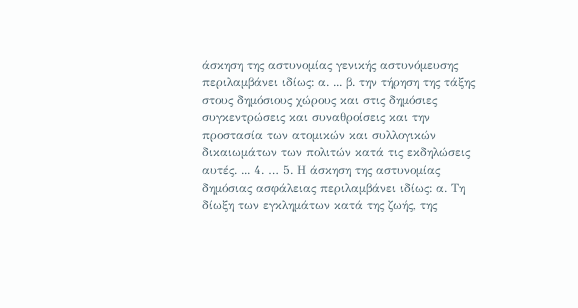άσκηση της αστυνομίας γενικής αστυνόμευσης περιλαμβάνει ιδίως: α. ... β. την τήρηση της τάξης στους δημόσιους χώρους και στις δημόσιες συγκεντρώσεις και συναθροίσεις και την προστασία των ατομικών και συλλογικών δικαιωμάτων των πολιτών κατά τις εκδηλώσεις αυτές. ... 4. … 5. Η άσκηση της αστυνομίας δημόσιας ασφάλειας περιλαμβάνει ιδίως: α. Τη δίωξη των εγκλημάτων κατά της ζωής, της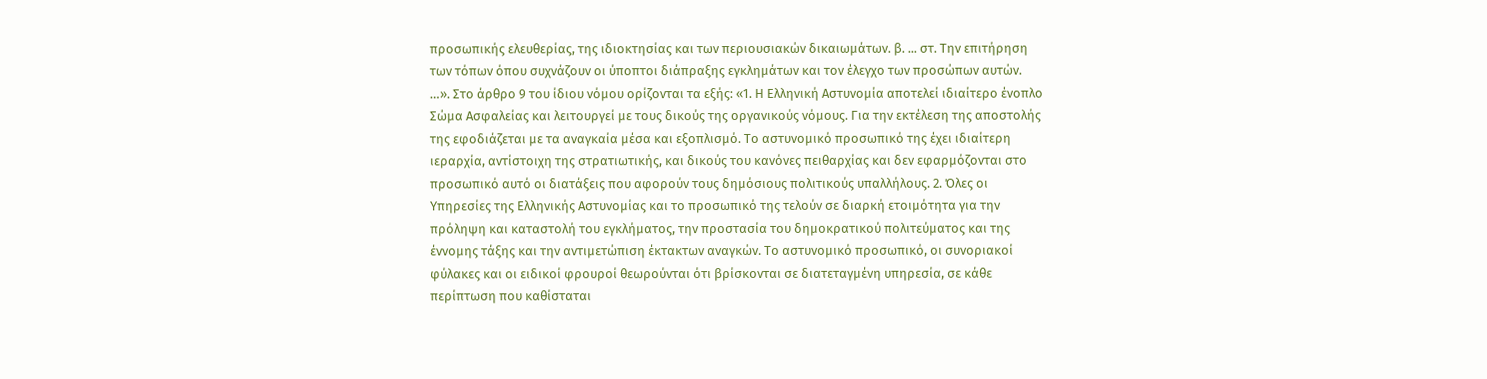προσωπικής ελευθερίας, της ιδιοκτησίας και των περιουσιακών δικαιωμάτων. β. ... στ. Την επιτήρηση των τόπων όπου συχνάζουν οι ύποπτοι διάπραξης εγκλημάτων και τον έλεγχο των προσώπων αυτών. …». Στο άρθρο 9 του ίδιου νόμου ορίζονται τα εξής: «1. Η Ελληνική Αστυνομία αποτελεί ιδιαίτερο ένοπλο Σώμα Ασφαλείας και λειτουργεί με τους δικούς της οργανικούς νόμους. Για την εκτέλεση της αποστολής της εφοδιάζεται με τα αναγκαία μέσα και εξοπλισμό. Το αστυνομικό προσωπικό της έχει ιδιαίτερη ιεραρχία, αντίστοιχη της στρατιωτικής, και δικούς του κανόνες πειθαρχίας και δεν εφαρμόζονται στο προσωπικό αυτό οι διατάξεις που αφορούν τους δημόσιους πολιτικούς υπαλλήλους. 2. Όλες οι Υπηρεσίες της Ελληνικής Αστυνομίας και το προσωπικό της τελούν σε διαρκή ετοιμότητα για την πρόληψη και καταστολή του εγκλήματος, την προστασία του δημοκρατικού πολιτεύματος και της έννομης τάξης και την αντιμετώπιση έκτακτων αναγκών. Το αστυνομικό προσωπικό, οι συνοριακοί φύλακες και οι ειδικοί φρουροί θεωρούνται ότι βρίσκονται σε διατεταγμένη υπηρεσία, σε κάθε περίπτωση που καθίσταται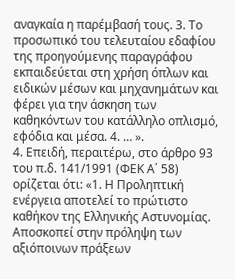αναγκαία η παρέμβασή τους. 3. Το προσωπικό του τελευταίου εδαφίου της προηγούμενης παραγράφου εκπαιδεύεται στη χρήση όπλων και ειδικών μέσων και μηχανημάτων και φέρει για την άσκηση των καθηκόντων του κατάλληλο οπλισμό, εφόδια και μέσα. 4. … ».
4. Επειδή, περαιτέρω, στο άρθρο 93 του π.δ. 141/1991 (ΦΕΚ Α΄ 58) ορίζεται ότι: «1. Η Προληπτική ενέργεια αποτελεί το πρώτιστο καθήκον της Ελληνικής Αστυνομίας. Αποσκοπεί στην πρόληψη των αξιόποινων πράξεων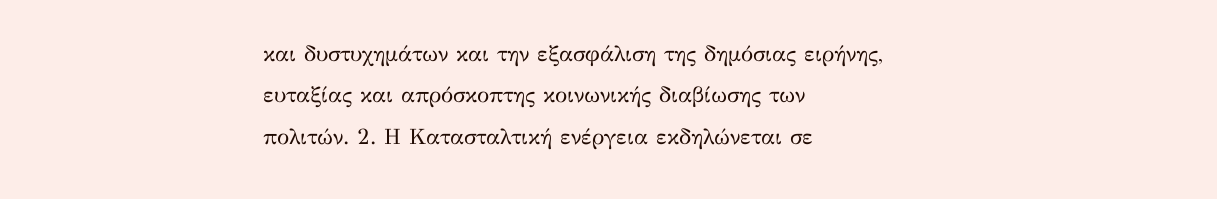και δυστυχημάτων και την εξασφάλιση της δημόσιας ειρήνης, ευταξίας και απρόσκοπτης κοινωνικής διαβίωσης των πολιτών. 2. Η Κατασταλτική ενέργεια εκδηλώνεται σε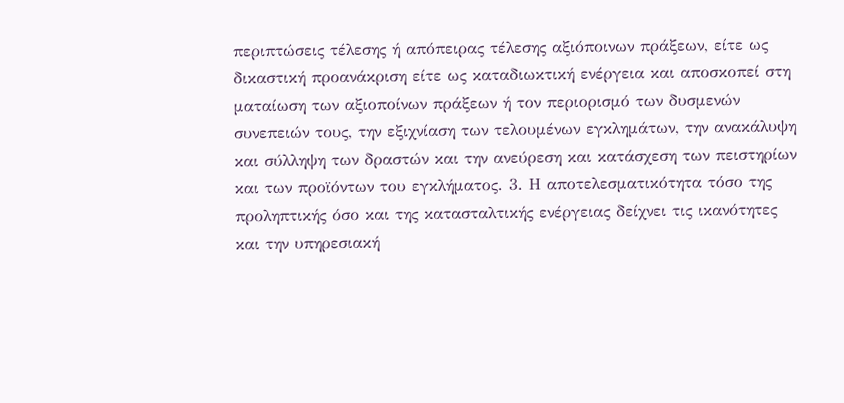περιπτώσεις τέλεσης ή απόπειρας τέλεσης αξιόποινων πράξεων, είτε ως δικαστική προανάκριση είτε ως καταδιωκτική ενέργεια και αποσκοπεί στη ματαίωση των αξιοποίνων πράξεων ή τον περιορισμό των δυσμενών συνεπειών τους, την εξιχνίαση των τελουμένων εγκλημάτων, την ανακάλυψη και σύλληψη των δραστών και την ανεύρεση και κατάσχεση των πειστηρίων και των προϊόντων του εγκλήματος. 3. Η αποτελεσματικότητα τόσο της προληπτικής όσο και της κατασταλτικής ενέργειας δείχνει τις ικανότητες και την υπηρεσιακή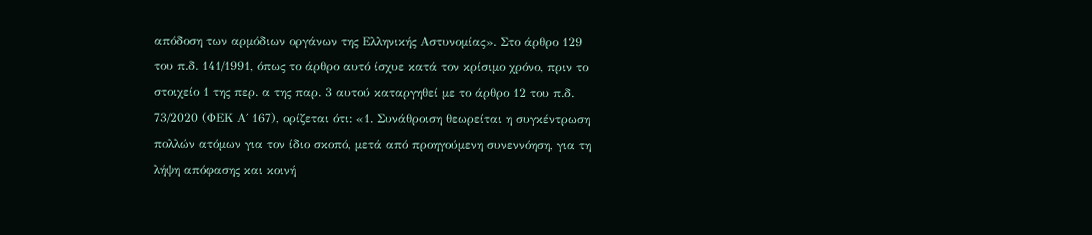απόδοση των αρμόδιων οργάνων της Ελληνικής Αστυνομίας». Στο άρθρο 129 του π.δ. 141/1991, όπως το άρθρο αυτό ίσχυε κατά τον κρίσιμο χρόνο, πριν το στοιχείο 1 της περ. α της παρ. 3 αυτού καταργηθεί με το άρθρο 12 του π.δ. 73/2020 (ΦΕΚ Α΄ 167), ορίζεται ότι: «1. Συνάθροιση θεωρείται η συγκέντρωση πολλών ατόμων για τον ίδιο σκοπό, μετά από προηγούμενη συνεννόηση, για τη λήψη απόφασης και κοινή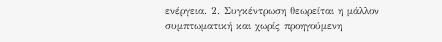ενέργεια. 2. Συγκέντρωση θεωρείται η μάλλον συμπτωματική και χωρίς προηγούμενη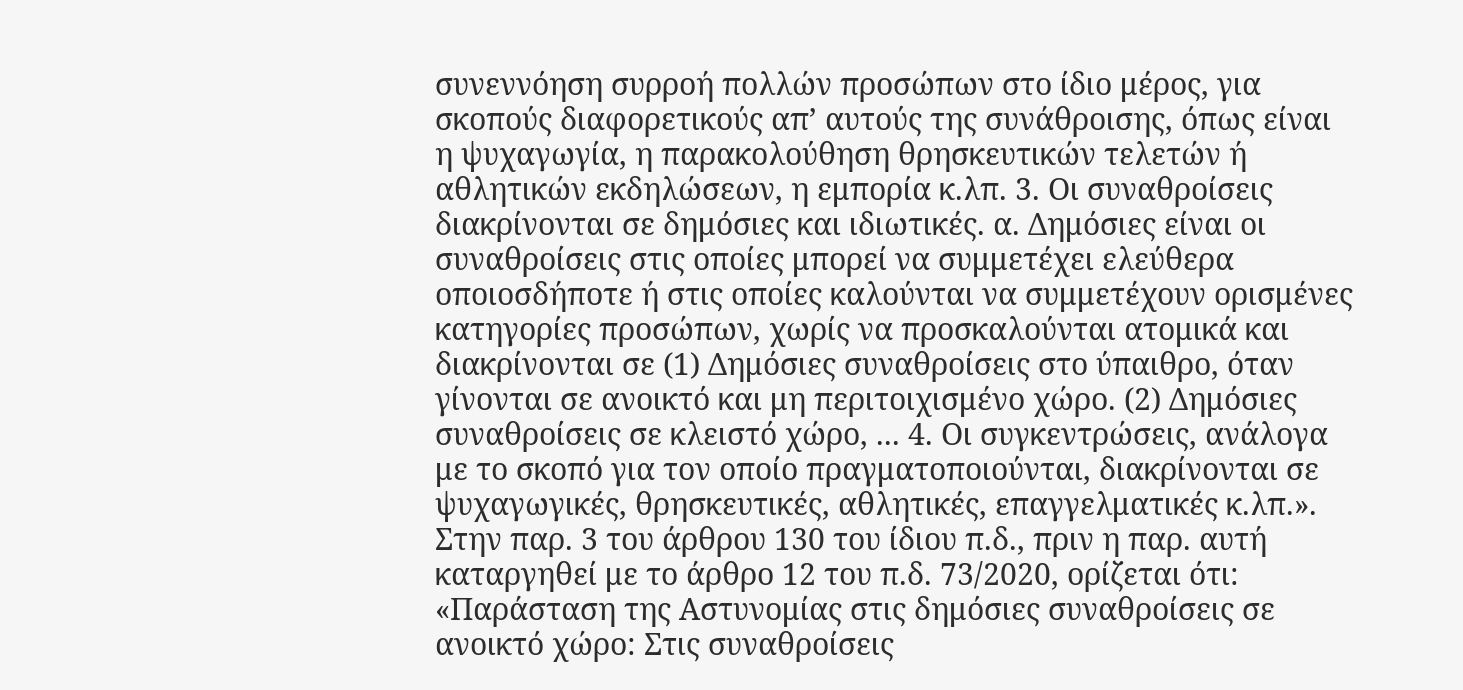συνεννόηση συρροή πολλών προσώπων στο ίδιο μέρος, για σκοπούς διαφορετικούς απ’ αυτούς της συνάθροισης, όπως είναι η ψυχαγωγία, η παρακολούθηση θρησκευτικών τελετών ή αθλητικών εκδηλώσεων, η εμπορία κ.λπ. 3. Οι συναθροίσεις διακρίνονται σε δημόσιες και ιδιωτικές. α. Δημόσιες είναι οι συναθροίσεις στις οποίες μπορεί να συμμετέχει ελεύθερα οποιοσδήποτε ή στις οποίες καλούνται να συμμετέχουν ορισμένες κατηγορίες προσώπων, χωρίς να προσκαλούνται ατομικά και διακρίνονται σε (1) Δημόσιες συναθροίσεις στο ύπαιθρο, όταν γίνονται σε ανοικτό και μη περιτοιχισμένο χώρο. (2) Δημόσιες συναθροίσεις σε κλειστό χώρο, ... 4. Οι συγκεντρώσεις, ανάλογα με το σκοπό για τον οποίο πραγματοποιούνται, διακρίνονται σε ψυχαγωγικές, θρησκευτικές, αθλητικές, επαγγελματικές κ.λπ.». Στην παρ. 3 του άρθρου 130 του ίδιου π.δ., πριν η παρ. αυτή καταργηθεί με το άρθρο 12 του π.δ. 73/2020, ορίζεται ότι: «Παράσταση της Αστυνομίας στις δημόσιες συναθροίσεις σε ανοικτό χώρο: Στις συναθροίσεις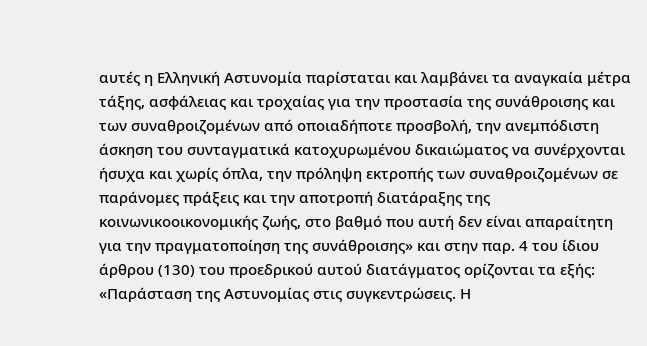αυτές η Ελληνική Αστυνομία παρίσταται και λαμβάνει τα αναγκαία μέτρα τάξης, ασφάλειας και τροχαίας για την προστασία της συνάθροισης και των συναθροιζομένων από οποιαδήποτε προσβολή, την ανεμπόδιστη άσκηση του συνταγματικά κατοχυρωμένου δικαιώματος να συνέρχονται ήσυχα και χωρίς όπλα, την πρόληψη εκτροπής των συναθροιζομένων σε παράνομες πράξεις και την αποτροπή διατάραξης της κοινωνικοοικονομικής ζωής, στο βαθμό που αυτή δεν είναι απαραίτητη για την πραγματοποίηση της συνάθροισης» και στην παρ. 4 του ίδιου άρθρου (130) του προεδρικού αυτού διατάγματος ορίζονται τα εξής: «Παράσταση της Αστυνομίας στις συγκεντρώσεις. Η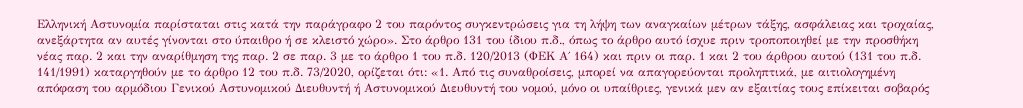Ελληνική Αστυνομία παρίσταται στις κατά την παράγραφο 2 του παρόντος συγκεντρώσεις για τη λήψη των αναγκαίων μέτρων τάξης, ασφάλειας και τροχαίας, ανεξάρτητα αν αυτές γίνονται στο ύπαιθρο ή σε κλειστό χώρο». Στο άρθρο 131 του ίδιου π.δ., όπως το άρθρο αυτό ίσχυε πριν τροποποιηθεί με την προσθήκη νέας παρ. 2 και την αναρίθμηση της παρ. 2 σε παρ. 3 με το άρθρο 1 του π.δ. 120/2013 (ΦΕΚ Α΄ 164) και πριν οι παρ. 1 και 2 του άρθρου αυτού (131 του π.δ. 141/1991) καταργηθούν με το άρθρο 12 του π.δ. 73/2020, ορίζεται ότι: «1. Από τις συναθροίσεις, μπορεί να απαγορεύονται προληπτικά, με αιτιολογημένη απόφαση του αρμόδιου Γενικού Αστυνομικού Διευθυντή ή Αστυνομικού Διευθυντή του νομού, μόνο οι υπαίθριες, γενικά μεν αν εξαιτίας τους επίκειται σοβαρός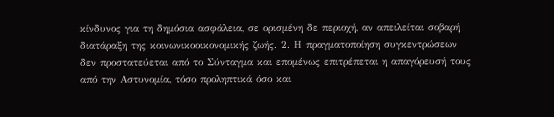κίνδυνος για τη δημόσια ασφάλεια, σε ορισμένη δε περιοχή, αν απειλείται σοβαρή διατάραξη της κοινωνικοοικονομικής ζωής. 2. Η πραγματοποίηση συγκεντρώσεων δεν προστατεύεται από το Σύνταγμα και επομένως επιτρέπεται η απαγόρευσή τους από την Αστυνομία, τόσο προληπτικά όσο και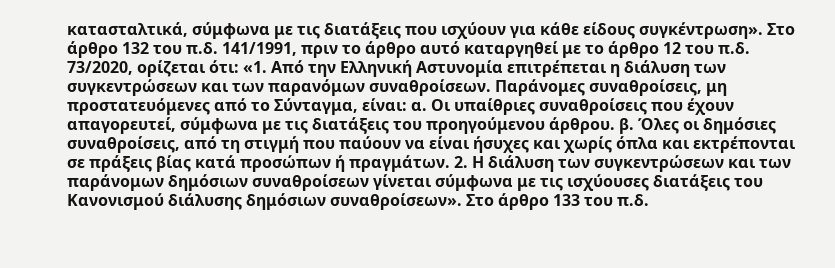κατασταλτικά, σύμφωνα με τις διατάξεις που ισχύουν για κάθε είδους συγκέντρωση». Στο άρθρο 132 του π.δ. 141/1991, πριν το άρθρο αυτό καταργηθεί με το άρθρο 12 του π.δ. 73/2020, ορίζεται ότι: «1. Από την Ελληνική Αστυνομία επιτρέπεται η διάλυση των συγκεντρώσεων και των παρανόμων συναθροίσεων. Παράνομες συναθροίσεις, μη προστατευόμενες από το Σύνταγμα, είναι: α. Οι υπαίθριες συναθροίσεις που έχουν απαγορευτεί, σύμφωνα με τις διατάξεις του προηγούμενου άρθρου. β. Όλες οι δημόσιες συναθροίσεις, από τη στιγμή που παύουν να είναι ήσυχες και χωρίς όπλα και εκτρέπονται σε πράξεις βίας κατά προσώπων ή πραγμάτων. 2. Η διάλυση των συγκεντρώσεων και των παράνομων δημόσιων συναθροίσεων γίνεται σύμφωνα με τις ισχύουσες διατάξεις του Κανονισμού διάλυσης δημόσιων συναθροίσεων». Στο άρθρο 133 του π.δ.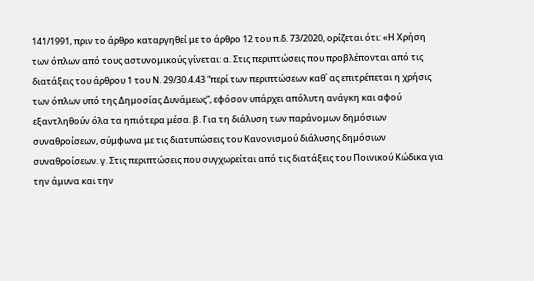141/1991, πριν το άρθρο καταργηθεί με το άρθρο 12 του π.δ. 73/2020, ορίζεται ότι: «Η Χρήση των όπλων από τους αστυνομικούς γίνεται: α. Στις περιπτώσεις που προβλέπονται από τις διατάξεις του άρθρου 1 του Ν. 29/30.4.43 “περί των περιπτώσεων καθ΄ ας επιτρέπεται η χρήσις των όπλων υπό της Δημοσίας Δυνάμεως”, εφόσον υπάρχει απόλυτη ανάγκη και αφού εξαντληθούν όλα τα ηπιότερα μέσα. β. Για τη διάλυση των παράνομων δημόσιων συναθροίσεων, σύμφωνα με τις διατυπώσεις του Κανονισμού διάλυσης δημόσιων συναθροίσεων. γ. Στις περιπτώσεις που συγχωρείται από τις διατάξεις του Ποινικού Κώδικα για την άμυνα και την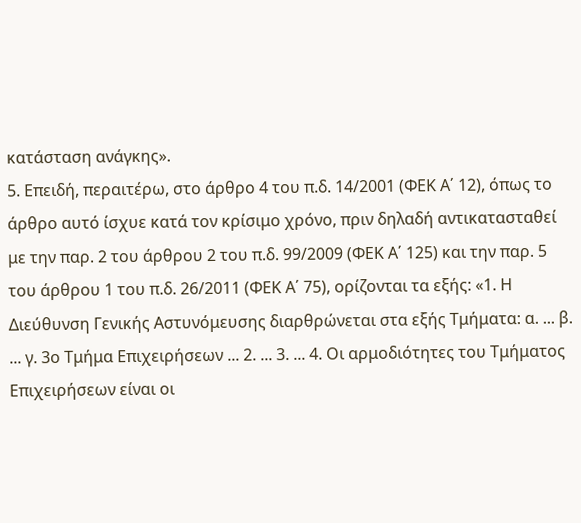κατάσταση ανάγκης».
5. Επειδή, περαιτέρω, στο άρθρο 4 του π.δ. 14/2001 (ΦΕΚ Α΄ 12), όπως το άρθρο αυτό ίσχυε κατά τον κρίσιμο χρόνο, πριν δηλαδή αντικατασταθεί με την παρ. 2 του άρθρου 2 του π.δ. 99/2009 (ΦΕΚ Α΄ 125) και την παρ. 5 του άρθρου 1 του π.δ. 26/2011 (ΦΕΚ Α΄ 75), ορίζονται τα εξής: «1. Η Διεύθυνση Γενικής Αστυνόμευσης διαρθρώνεται στα εξής Τμήματα: α. ... β. ... γ. 3ο Τμήμα Επιχειρήσεων ... 2. ... 3. ... 4. Οι αρμοδιότητες του Τμήματος Επιχειρήσεων είναι οι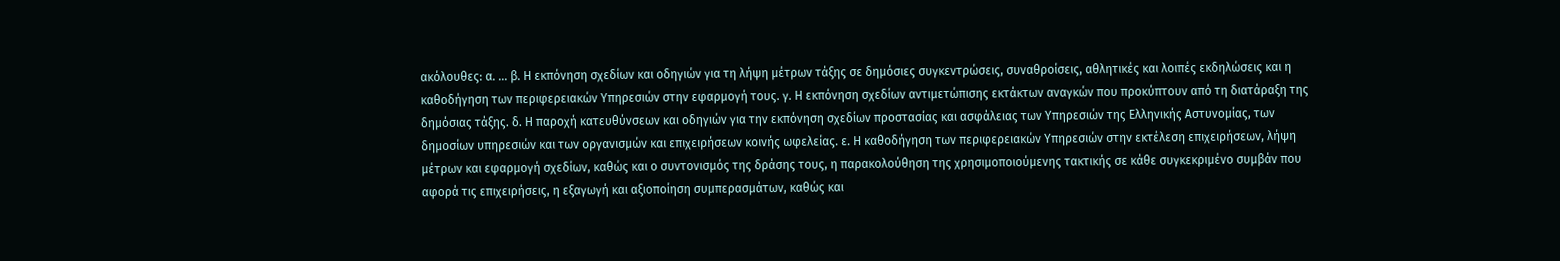ακόλουθες: α. ... β. Η εκπόνηση σχεδίων και οδηγιών για τη λήψη μέτρων τάξης σε δημόσιες συγκεντρώσεις, συναθροίσεις, αθλητικές και λοιπές εκδηλώσεις και η καθοδήγηση των περιφερειακών Υπηρεσιών στην εφαρμογή τους. γ. Η εκπόνηση σχεδίων αντιμετώπισης εκτάκτων αναγκών που προκύπτουν από τη διατάραξη της δημόσιας τάξης. δ. Η παροχή κατευθύνσεων και οδηγιών για την εκπόνηση σχεδίων προστασίας και ασφάλειας των Υπηρεσιών της Ελληνικής Αστυνομίας, των δημοσίων υπηρεσιών και των οργανισμών και επιχειρήσεων κοινής ωφελείας. ε. Η καθοδήγηση των περιφερειακών Υπηρεσιών στην εκτέλεση επιχειρήσεων, λήψη μέτρων και εφαρμογή σχεδίων, καθώς και ο συντονισμός της δράσης τους, η παρακολούθηση της χρησιμοποιούμενης τακτικής σε κάθε συγκεκριμένο συμβάν που αφορά τις επιχειρήσεις, η εξαγωγή και αξιοποίηση συμπερασμάτων, καθώς και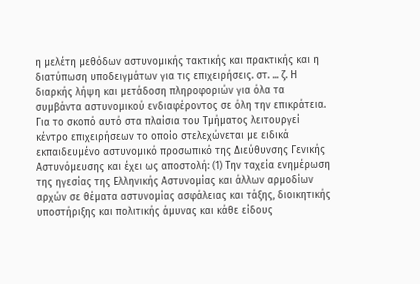η μελέτη μεθόδων αστυνομικής τακτικής και πρακτικής και η διατύπωση υποδειγμάτων για τις επιχειρήσεις. στ. ... ζ. Η διαρκής λήψη και μετάδοση πληροφοριών για όλα τα συμβάντα αστυνομικού ενδιαφέροντος σε όλη την επικράτεια. Για το σκοπό αυτό στα πλαίσια του Τμήματος λειτουργεί κέντρο επιχειρήσεων το οποίο στελεχώνεται με ειδικά εκπαιδευμένο αστυνομικό προσωπικό της Διεύθυνσης Γενικής Αστυνόμευσης και έχει ως αποστολή: (1) Την ταχεία ενημέρωση της ηγεσίας της Ελληνικής Αστυνομίας και άλλων αρμοδίων αρχών σε θέματα αστυνομίας ασφάλειας και τάξης, διοικητικής υποστήριξης και πολιτικής άμυνας και κάθε είδους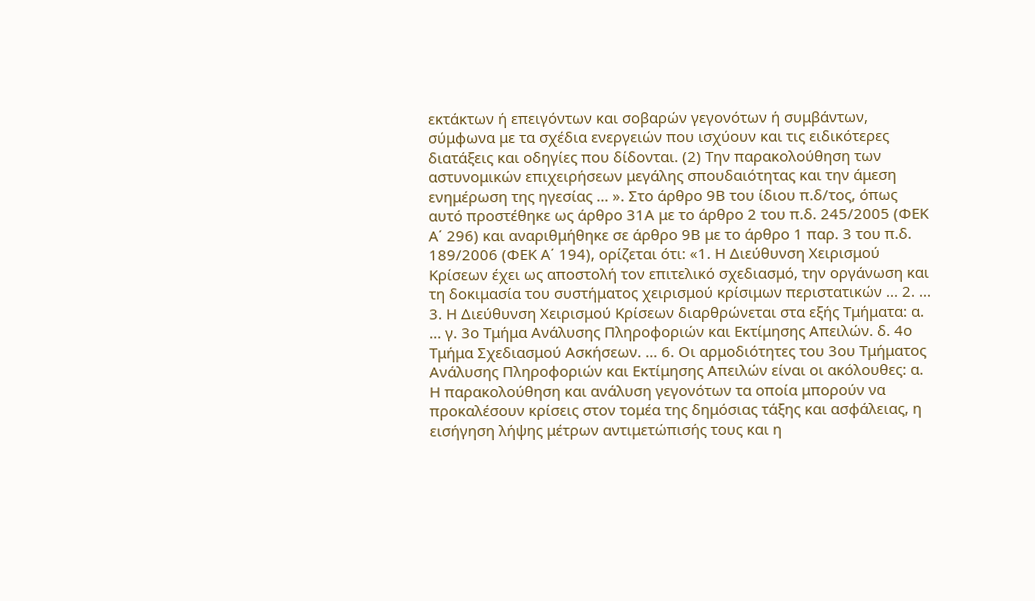εκτάκτων ή επειγόντων και σοβαρών γεγονότων ή συμβάντων, σύμφωνα με τα σχέδια ενεργειών που ισχύουν και τις ειδικότερες διατάξεις και οδηγίες που δίδονται. (2) Την παρακολούθηση των αστυνομικών επιχειρήσεων μεγάλης σπουδαιότητας και την άμεση ενημέρωση της ηγεσίας ... ». Στο άρθρο 9Β του ίδιου π.δ/τος, όπως αυτό προστέθηκε ως άρθρο 31Α με το άρθρο 2 του π.δ. 245/2005 (ΦΕΚ Α΄ 296) και αναριθμήθηκε σε άρθρο 9Β με το άρθρο 1 παρ. 3 του π.δ. 189/2006 (ΦΕΚ Α΄ 194), ορίζεται ότι: «1. Η Διεύθυνση Χειρισμού Κρίσεων έχει ως αποστολή τον επιτελικό σχεδιασμό, την οργάνωση και τη δοκιμασία του συστήματος χειρισμού κρίσιμων περιστατικών ... 2. ... 3. Η Διεύθυνση Χειρισμού Κρίσεων διαρθρώνεται στα εξής Τμήματα: α. ... γ. 3ο Τμήμα Ανάλυσης Πληροφοριών και Εκτίμησης Απειλών. δ. 4ο Τμήμα Σχεδιασμού Ασκήσεων. ... 6. Οι αρμοδιότητες του 3ου Τμήματος Ανάλυσης Πληροφοριών και Εκτίμησης Απειλών είναι οι ακόλουθες: α. Η παρακολούθηση και ανάλυση γεγονότων τα οποία μπορούν να προκαλέσουν κρίσεις στον τομέα της δημόσιας τάξης και ασφάλειας, η εισήγηση λήψης μέτρων αντιμετώπισής τους και η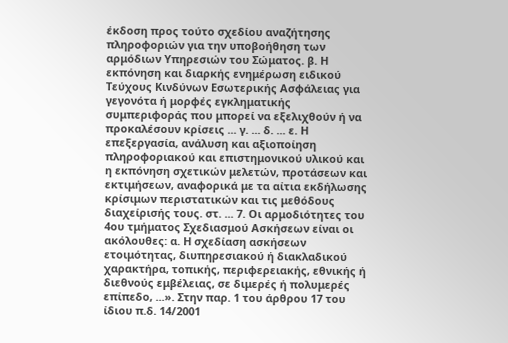έκδοση προς τούτο σχεδίου αναζήτησης πληροφοριών για την υποβοήθηση των αρμόδιων Υπηρεσιών του Σώματος. β. Η εκπόνηση και διαρκής ενημέρωση ειδικού Τεύχους Κινδύνων Εσωτερικής Ασφάλειας για γεγονότα ή μορφές εγκληματικής συμπεριφοράς που μπορεί να εξελιχθούν ή να προκαλέσουν κρίσεις ... γ. ... δ. ... ε. Η επεξεργασία, ανάλυση και αξιοποίηση πληροφοριακού και επιστημονικού υλικού και η εκπόνηση σχετικών μελετών, προτάσεων και εκτιμήσεων, αναφορικά με τα αίτια εκδήλωσης κρίσιμων περιστατικών και τις μεθόδους διαχείρισής τους. στ. ... 7. Οι αρμοδιότητες του 4ου τμήματος Σχεδιασμού Ασκήσεων είναι οι ακόλουθες: α. Η σχεδίαση ασκήσεων ετοιμότητας, διυπηρεσιακού ή διακλαδικού χαρακτήρα, τοπικής, περιφερειακής, εθνικής ή διεθνούς εμβέλειας, σε διμερές ή πολυμερές επίπεδο, ...». Στην παρ. 1 του άρθρου 17 του ίδιου π.δ. 14/2001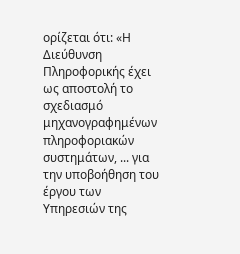ορίζεται ότι: «Η Διεύθυνση Πληροφορικής έχει ως αποστολή το σχεδιασμό μηχανογραφημένων πληροφοριακών συστημάτων, ... για την υποβοήθηση του έργου των Υπηρεσιών της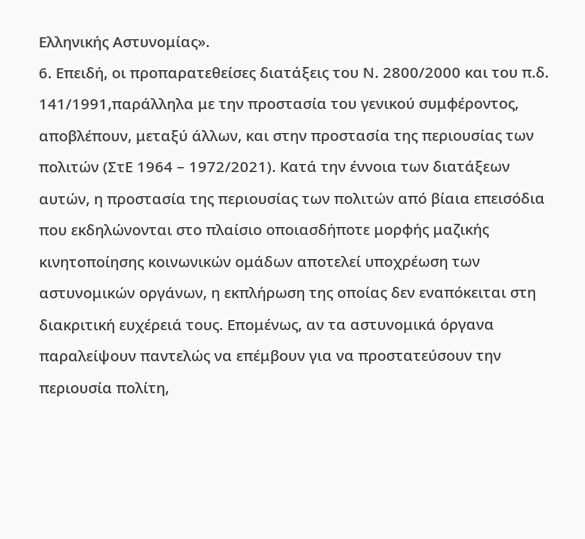Ελληνικής Αστυνομίας».
6. Επειδή, οι προπαρατεθείσες διατάξεις του Ν. 2800/2000 και του π.δ. 141/1991,παράλληλα με την προστασία του γενικού συμφέροντος, αποβλέπουν, μεταξύ άλλων, και στην προστασία της περιουσίας των πολιτών (ΣτΕ 1964 – 1972/2021). Κατά την έννοια των διατάξεων αυτών, η προστασία της περιουσίας των πολιτών από βίαια επεισόδια που εκδηλώνονται στο πλαίσιο οποιασδήποτε μορφής μαζικής κινητοποίησης κοινωνικών ομάδων αποτελεί υποχρέωση των αστυνομικών οργάνων, η εκπλήρωση της οποίας δεν εναπόκειται στη διακριτική ευχέρειά τους. Επομένως, αν τα αστυνομικά όργανα παραλείψουν παντελώς να επέμβουν για να προστατεύσουν την περιουσία πολίτη,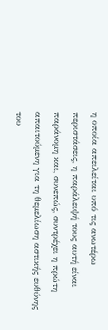η οποία απειλείται υπό τις ανωτέρω περιστάσεις, η παράλειψή τους αυτή είναι παράνομη και, συνεπώς, συντρέχει η πρώτη απαιτούμενη για τη θεμελίωση αστικής ευθύνης του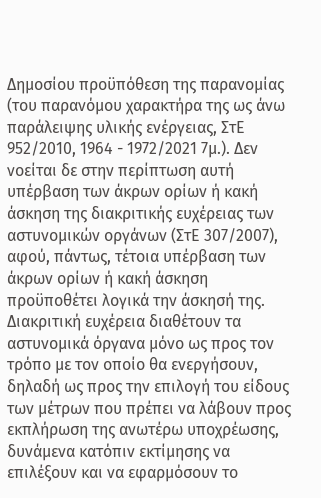Δημοσίου προϋπόθεση της παρανομίας (του παρανόμου χαρακτήρα της ως άνω παράλειψης υλικής ενέργειας, ΣτΕ 952/2010, 1964 - 1972/2021 7μ.). Δεν νοείται δε στην περίπτωση αυτή υπέρβαση των άκρων ορίων ή κακή άσκηση της διακριτικής ευχέρειας των αστυνομικών οργάνων (ΣτΕ 307/2007), αφού, πάντως, τέτοια υπέρβαση των άκρων ορίων ή κακή άσκηση προϋποθέτει λογικά την άσκησή της. Διακριτική ευχέρεια διαθέτουν τα αστυνομικά όργανα μόνο ως προς τον τρόπο με τον οποίο θα ενεργήσουν, δηλαδή ως προς την επιλογή του είδους των μέτρων που πρέπει να λάβουν προς εκπλήρωση της ανωτέρω υποχρέωσης, δυνάμενα κατόπιν εκτίμησης να επιλέξουν και να εφαρμόσουν το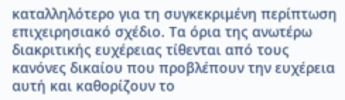καταλληλότερο για τη συγκεκριμένη περίπτωση επιχειρησιακό σχέδιο. Τα όρια της ανωτέρω διακριτικής ευχέρειας τίθενται από τους κανόνες δικαίου που προβλέπουν την ευχέρεια αυτή και καθορίζουν το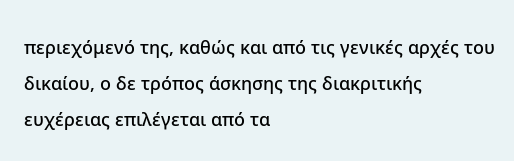περιεχόμενό της, καθώς και από τις γενικές αρχές του δικαίου, ο δε τρόπος άσκησης της διακριτικής ευχέρειας επιλέγεται από τα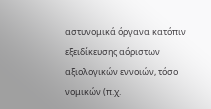αστυνομικά όργανα κατόπιν εξειδίκευσης αόριστων αξιολογικών εννοιών, τόσο νομικών (π.χ.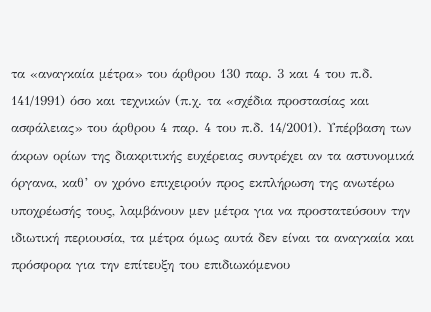τα «αναγκαία μέτρα» του άρθρου 130 παρ. 3 και 4 του π.δ. 141/1991) όσο και τεχνικών (π.χ. τα «σχέδια προστασίας και ασφάλειας» του άρθρου 4 παρ. 4 του π.δ. 14/2001). Υπέρβαση των άκρων ορίων της διακριτικής ευχέρειας συντρέχει αν τα αστυνομικά όργανα, καθ’ ον χρόνο επιχειρούν προς εκπλήρωση της ανωτέρω υποχρέωσής τους, λαμβάνουν μεν μέτρα για να προστατεύσουν την ιδιωτική περιουσία, τα μέτρα όμως αυτά δεν είναι τα αναγκαία και πρόσφορα για την επίτευξη του επιδιωκόμενου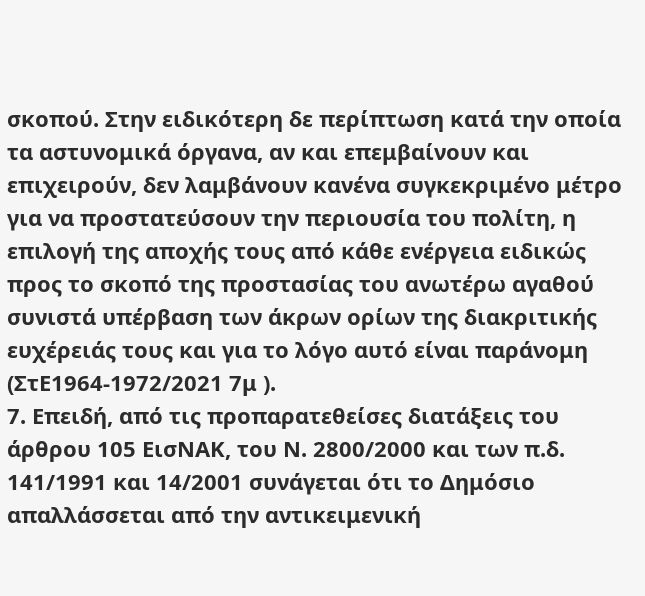σκοπού. Στην ειδικότερη δε περίπτωση κατά την οποία τα αστυνομικά όργανα, αν και επεμβαίνουν και επιχειρούν, δεν λαμβάνουν κανένα συγκεκριμένο μέτρο για να προστατεύσουν την περιουσία του πολίτη, η επιλογή της αποχής τους από κάθε ενέργεια ειδικώς προς το σκοπό της προστασίας του ανωτέρω αγαθού συνιστά υπέρβαση των άκρων ορίων της διακριτικής ευχέρειάς τους και για το λόγο αυτό είναι παράνομη (ΣτΕ1964-1972/2021 7μ ).
7. Επειδή, από τις προπαρατεθείσες διατάξεις του άρθρου 105 ΕισΝΑΚ, του Ν. 2800/2000 και των π.δ. 141/1991 και 14/2001 συνάγεται ότι το Δημόσιο απαλλάσσεται από την αντικειμενική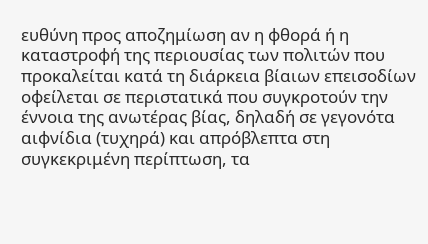ευθύνη προς αποζημίωση αν η φθορά ή η καταστροφή της περιουσίας των πολιτών που προκαλείται κατά τη διάρκεια βίαιων επεισοδίων οφείλεται σε περιστατικά που συγκροτούν την έννοια της ανωτέρας βίας, δηλαδή σε γεγονότα αιφνίδια (τυχηρά) και απρόβλεπτα στη συγκεκριμένη περίπτωση, τα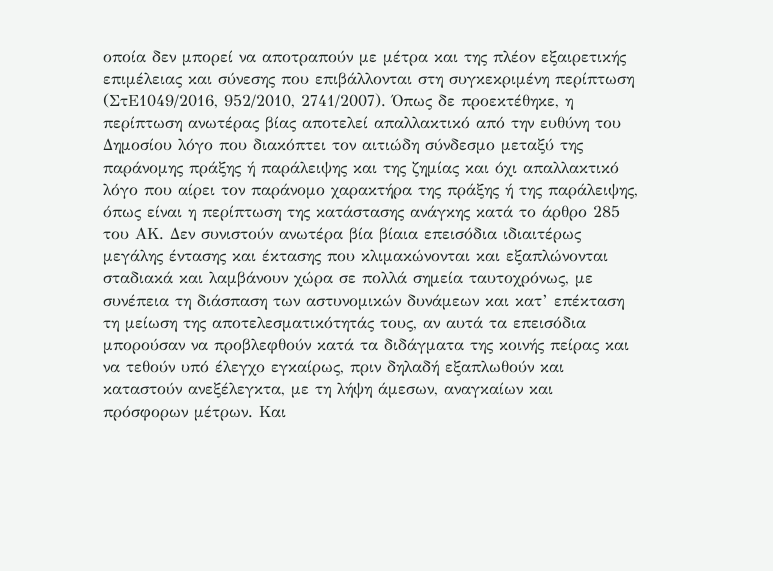οποία δεν μπορεί να αποτραπούν με μέτρα και της πλέον εξαιρετικής επιμέλειας και σύνεσης που επιβάλλονται στη συγκεκριμένη περίπτωση (ΣτΕ1049/2016, 952/2010, 2741/2007). Όπως δε προεκτέθηκε, η περίπτωση ανωτέρας βίας αποτελεί απαλλακτικό από την ευθύνη του Δημοσίου λόγο που διακόπτει τον αιτιώδη σύνδεσμο μεταξύ της παράνομης πράξης ή παράλειψης και της ζημίας και όχι απαλλακτικό λόγο που αίρει τον παράνομο χαρακτήρα της πράξης ή της παράλειψης, όπως είναι η περίπτωση της κατάστασης ανάγκης κατά το άρθρο 285 του ΑΚ. Δεν συνιστούν ανωτέρα βία βίαια επεισόδια ιδιαιτέρως μεγάλης έντασης και έκτασης που κλιμακώνονται και εξαπλώνονται σταδιακά και λαμβάνουν χώρα σε πολλά σημεία ταυτοχρόνως, με συνέπεια τη διάσπαση των αστυνομικών δυνάμεων και κατ’ επέκταση τη μείωση της αποτελεσματικότητάς τους, αν αυτά τα επεισόδια μπορούσαν να προβλεφθούν κατά τα διδάγματα της κοινής πείρας και να τεθούν υπό έλεγχο εγκαίρως, πριν δηλαδή εξαπλωθούν και καταστούν ανεξέλεγκτα, με τη λήψη άμεσων, αναγκαίων και πρόσφορων μέτρων. Και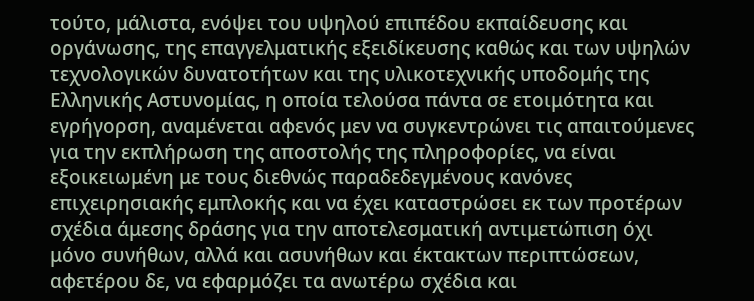τούτο, μάλιστα, ενόψει του υψηλού επιπέδου εκπαίδευσης και οργάνωσης, της επαγγελματικής εξειδίκευσης καθώς και των υψηλών τεχνολογικών δυνατοτήτων και της υλικοτεχνικής υποδομής της Ελληνικής Αστυνομίας, η οποία τελούσα πάντα σε ετοιμότητα και εγρήγορση, αναμένεται αφενός μεν να συγκεντρώνει τις απαιτούμενες για την εκπλήρωση της αποστολής της πληροφορίες, να είναι εξοικειωμένη με τους διεθνώς παραδεδεγμένους κανόνες επιχειρησιακής εμπλοκής και να έχει καταστρώσει εκ των προτέρων σχέδια άμεσης δράσης για την αποτελεσματική αντιμετώπιση όχι μόνο συνήθων, αλλά και ασυνήθων και έκτακτων περιπτώσεων, αφετέρου δε, να εφαρμόζει τα ανωτέρω σχέδια και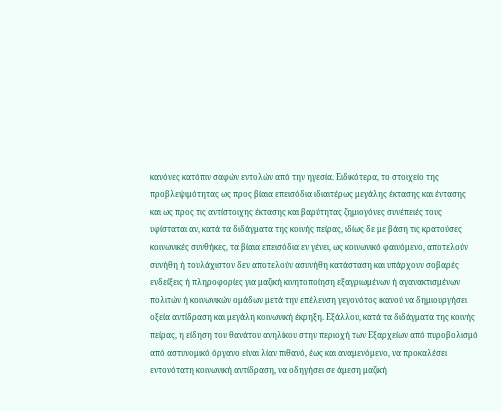κανόνες κατόπιν σαφών εντολών από την ηγεσία. Ειδικότερα, το στοιχείο της προβλεψιμότητας ως προς βίαια επεισόδια ιδιαιτέρως μεγάλης έκτασης και έντασης και ως προς τις αντίστοιχης έκτασης και βαρύτητας ζημιογόνες συνέπειές τους υφίσταται αν, κατά τα διδάγματα της κοινής πείρας, ιδίως δε με βάση τις κρατούσες κοινωνικές συνθήκες, τα βίαια επεισόδια εν γένει, ως κοινωνικό φαινόμενο, αποτελούν συνήθη ή τουλάχιστον δεν αποτελούν ασυνήθη κατάσταση και υπάρχουν σοβαρές ενδείξεις ή πληροφορίες για μαζική κινητοποίηση εξαγριωμένων ή αγανακτισμένων πολιτών ή κοινωνικών ομάδων μετά την επέλευση γεγονότος ικανού να δημιουργήσει οξεία αντίδραση και μεγάλη κοινωνική έκρηξη. Εξάλλου, κατά τα διδάγματα της κοινής πείρας, η είδηση του θανάτου ανηλίκου στην περιοχή των Εξαρχείων από πυροβολισμό από αστυνομικό όργανο είναι λίαν πιθανό, έως και αναμενόμενο, να προκαλέσει εντονότατη κοινωνική αντίδραση, να οδηγήσει σε άμεση μαζική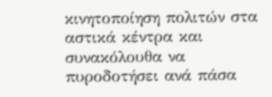κινητοποίηση πολιτών στα αστικά κέντρα και συνακόλουθα να πυροδοτήσει ανά πάσα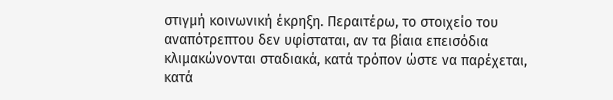στιγμή κοινωνική έκρηξη. Περαιτέρω, το στοιχείο του αναπότρεπτου δεν υφίσταται, αν τα βίαια επεισόδια κλιμακώνονται σταδιακά, κατά τρόπον ώστε να παρέχεται, κατά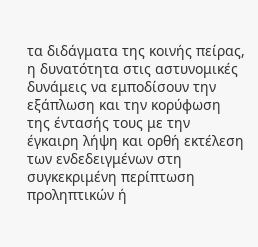τα διδάγματα της κοινής πείρας, η δυνατότητα στις αστυνομικές δυνάμεις να εμποδίσουν την εξάπλωση και την κορύφωση της έντασής τους με την έγκαιρη λήψη και ορθή εκτέλεση των ενδεδειγμένων στη συγκεκριμένη περίπτωση προληπτικών ή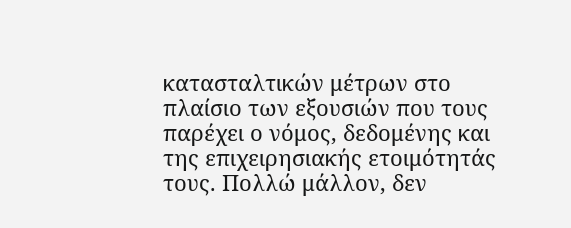κατασταλτικών μέτρων στο πλαίσιο των εξουσιών που τους παρέχει ο νόμος, δεδομένης και της επιχειρησιακής ετοιμότητάς τους. Πολλώ μάλλον, δεν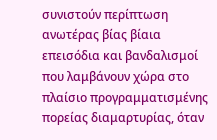συνιστούν περίπτωση ανωτέρας βίας βίαια επεισόδια και βανδαλισμοί που λαμβάνουν χώρα στο πλαίσιο προγραμματισμένης πορείας διαμαρτυρίας, όταν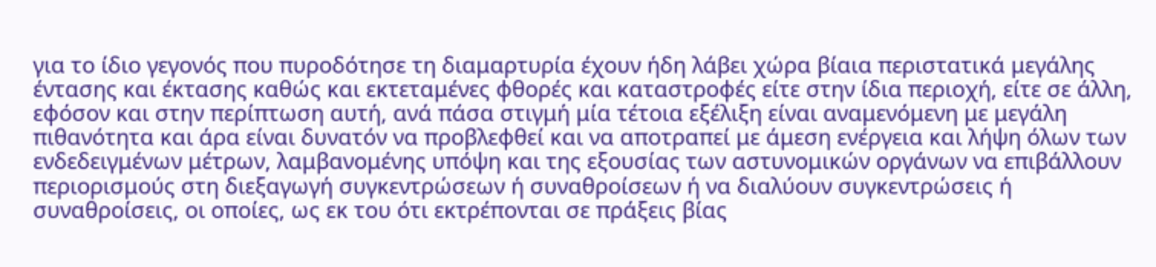για το ίδιο γεγονός που πυροδότησε τη διαμαρτυρία έχουν ήδη λάβει χώρα βίαια περιστατικά μεγάλης έντασης και έκτασης καθώς και εκτεταμένες φθορές και καταστροφές είτε στην ίδια περιοχή, είτε σε άλλη, εφόσον και στην περίπτωση αυτή, ανά πάσα στιγμή μία τέτοια εξέλιξη είναι αναμενόμενη με μεγάλη πιθανότητα και άρα είναι δυνατόν να προβλεφθεί και να αποτραπεί με άμεση ενέργεια και λήψη όλων των ενδεδειγμένων μέτρων, λαμβανομένης υπόψη και της εξουσίας των αστυνομικών οργάνων να επιβάλλουν περιορισμούς στη διεξαγωγή συγκεντρώσεων ή συναθροίσεων ή να διαλύουν συγκεντρώσεις ή συναθροίσεις, οι οποίες, ως εκ του ότι εκτρέπονται σε πράξεις βίας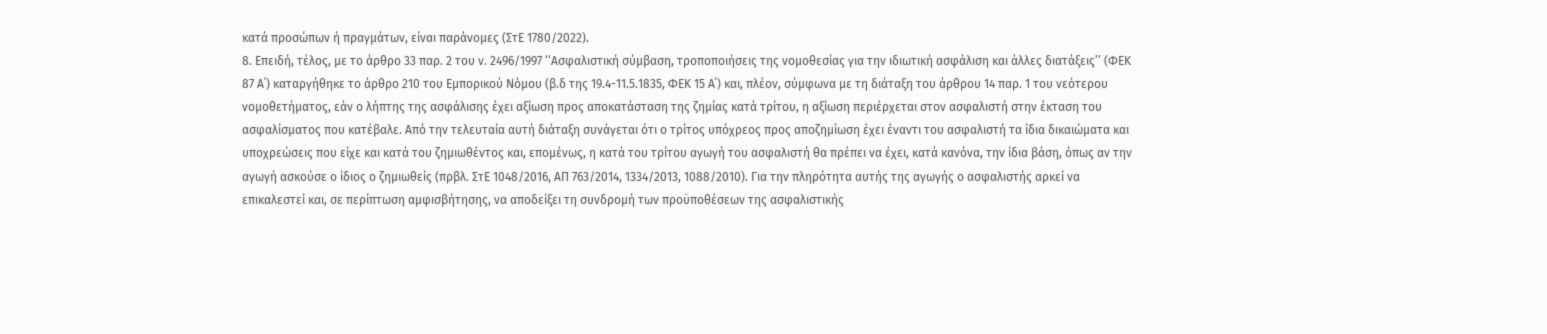κατά προσώπων ή πραγμάτων, είναι παράνομες (ΣτΕ 1780/2022).
8. Επειδή, τέλος, με το άρθρο 33 παρ. 2 του ν. 2496/1997 ‘‘Ασφαλιστική σύμβαση, τροποποιήσεις της νομοθεσίας για την ιδιωτική ασφάλιση και άλλες διατάξεις’’ (ΦΕΚ 87 Α΄) καταργήθηκε το άρθρο 210 του Εμπορικού Νόμου (β.δ της 19.4-11.5.1835, ΦΕΚ 15 Α΄) και, πλέον, σύμφωνα με τη διάταξη του άρθρου 14 παρ. 1 του νεότερου νομοθετήματος, εάν ο λήπτης της ασφάλισης έχει αξίωση προς αποκατάσταση της ζημίας κατά τρίτου, η αξίωση περιέρχεται στον ασφαλιστή στην έκταση του ασφαλίσματος που κατέβαλε. Από την τελευταία αυτή διάταξη συνάγεται ότι ο τρίτος υπόχρεος προς αποζημίωση έχει έναντι του ασφαλιστή τα ίδια δικαιώματα και υποχρεώσεις που είχε και κατά του ζημιωθέντος και, επομένως, η κατά του τρίτου αγωγή του ασφαλιστή θα πρέπει να έχει, κατά κανόνα, την ίδια βάση, όπως αν την αγωγή ασκούσε ο ίδιος ο ζημιωθείς (πρβλ. ΣτΕ 1048/2016, ΑΠ 763/2014, 1334/2013, 1088/2010). Για την πληρότητα αυτής της αγωγής ο ασφαλιστής αρκεί να επικαλεστεί και, σε περίπτωση αμφισβήτησης, να αποδείξει τη συνδρομή των προϋποθέσεων της ασφαλιστικής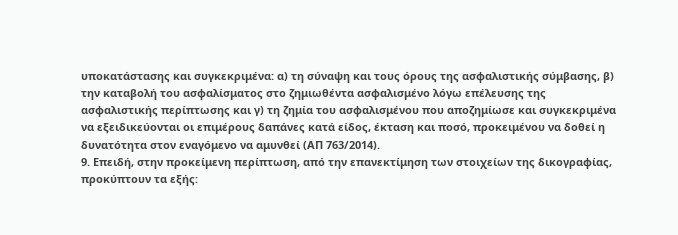υποκατάστασης και συγκεκριμένα: α) τη σύναψη και τους όρους της ασφαλιστικής σύμβασης, β) την καταβολή του ασφαλίσματος στο ζημιωθέντα ασφαλισμένο λόγω επέλευσης της ασφαλιστικής περίπτωσης και γ) τη ζημία του ασφαλισμένου που αποζημίωσε και συγκεκριμένα να εξειδικεύονται οι επιμέρους δαπάνες κατά είδος, έκταση και ποσό, προκειμένου να δοθεί η δυνατότητα στον εναγόμενο να αμυνθεί (ΑΠ 763/2014).
9. Επειδή, στην προκείμενη περίπτωση, από την επανεκτίμηση των στοιχείων της δικογραφίας, προκύπτουν τα εξής: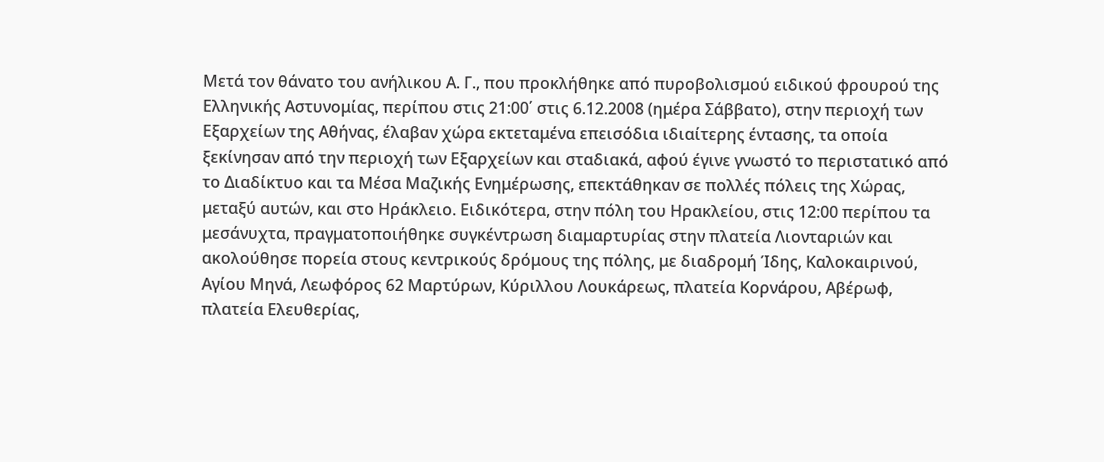Μετά τον θάνατο του ανήλικου Α. Γ., που προκλήθηκε από πυροβολισμού ειδικού φρουρού της Ελληνικής Αστυνομίας, περίπου στις 21:00΄ στις 6.12.2008 (ημέρα Σάββατο), στην περιοχή των Εξαρχείων της Αθήνας, έλαβαν χώρα εκτεταμένα επεισόδια ιδιαίτερης έντασης, τα οποία ξεκίνησαν από την περιοχή των Εξαρχείων και σταδιακά, αφού έγινε γνωστό το περιστατικό από το Διαδίκτυο και τα Μέσα Μαζικής Ενημέρωσης, επεκτάθηκαν σε πολλές πόλεις της Χώρας, μεταξύ αυτών, και στο Ηράκλειο. Ειδικότερα, στην πόλη του Ηρακλείου, στις 12:00 περίπου τα μεσάνυχτα, πραγματοποιήθηκε συγκέντρωση διαμαρτυρίας στην πλατεία Λιονταριών και ακολούθησε πορεία στους κεντρικούς δρόμους της πόλης, με διαδρομή Ίδης, Καλοκαιρινού, Αγίου Μηνά, Λεωφόρος 62 Μαρτύρων, Κύριλλου Λουκάρεως, πλατεία Κορνάρου, Αβέρωφ, πλατεία Ελευθερίας,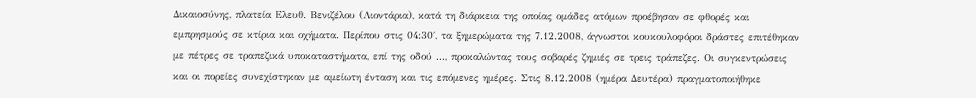Δικαιοσύνης, πλατεία Ελευθ. Βενιζέλου (Λιοντάρια), κατά τη διάρκεια της οποίας ομάδες ατόμων προέβησαν σε φθορές και εμπρησμούς σε κτίρια και οχήματα. Περίπου στις 04:30΄, τα ξημερώματα της 7.12.2008, άγνωστοι κουκουλοφόροι δράστες επιτέθηκαν με πέτρες σε τραπεζικά υποκαταστήματα, επί της οδού ..., προκαλώντας τους σοβαρές ζημιές σε τρεις τράπεζες. Οι συγκεντρώσεις και οι πορείες συνεχίστηκαν με αμείωτη ένταση και τις επόμενες ημέρες. Στις 8.12.2008 (ημέρα Δευτέρα) πραγματοποιήθηκε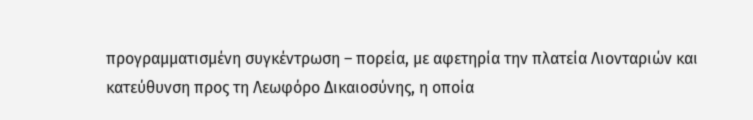προγραμματισμένη συγκέντρωση – πορεία, με αφετηρία την πλατεία Λιονταριών και κατεύθυνση προς τη Λεωφόρο Δικαιοσύνης, η οποία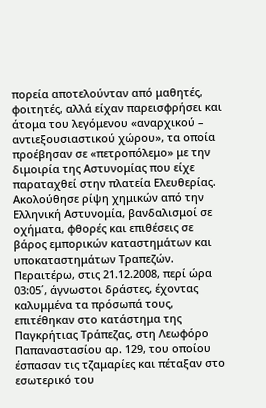πορεία αποτελούνταν από μαθητές, φοιτητές, αλλά είχαν παρεισφρήσει και άτομα του λεγόμενου «αναρχικού – αντιεξουσιαστικού χώρου», τα οποία προέβησαν σε «πετροπόλεμο» με την διμοιρία της Αστυνομίας που είχε παραταχθεί στην πλατεία Ελευθερίας. Ακολούθησε ρίψη χημικών από την Ελληνική Αστυνομία, βανδαλισμοί σε οχήματα, φθορές και επιθέσεις σε βάρος εμπορικών καταστημάτων και υποκαταστημάτων Τραπεζών. Περαιτέρω, στις 21.12.2008, περί ώρα 03:05΄, άγνωστοι δράστες, έχοντας καλυμμένα τα πρόσωπά τους, επιτέθηκαν στο κατάστημα της Παγκρήτιας Τράπεζας, στη Λεωφόρο Παπαναστασίου αρ. 129, του οποίου έσπασαν τις τζαμαρίες και πέταξαν στο εσωτερικό του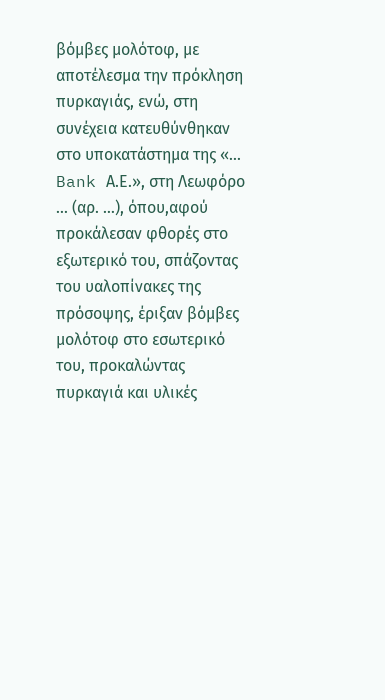βόμβες μολότοφ, με αποτέλεσμα την πρόκληση πυρκαγιάς, ενώ, στη συνέχεια κατευθύνθηκαν στο υποκατάστημα της «... Bank Α.Ε.», στη Λεωφόρο ... (αρ. …), όπου,αφού προκάλεσαν φθορές στο εξωτερικό του, σπάζοντας του υαλοπίνακες της πρόσοψης, έριξαν βόμβες μολότοφ στο εσωτερικό του, προκαλώντας πυρκαγιά και υλικές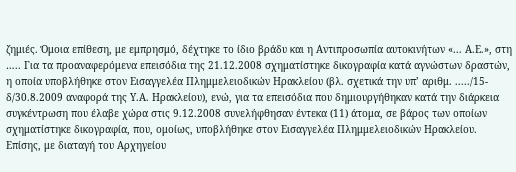ζημιές. Όμοια επίθεση, με εμπρησμό, δέχτηκε το ίδιο βράδυ και η Αντιπροσωπία αυτοκινήτων «... Α.Ε.», στη ….. Για τα προαναφερόμενα επεισόδια της 21.12.2008 σχηματίστηκε δικογραφία κατά αγνώστων δραστών, η οποία υποβλήθηκε στον Εισαγγελέα Πλημμελειοδικών Ηρακλείου (βλ. σχετικά την υπ’ αριθμ. ...../15-δ/30.8.2009 αναφορά της Υ.Α. Ηρακλείου), ενώ, για τα επεισόδια που δημιουργήθηκαν κατά την διάρκεια συγκέντρωση που έλαβε χώρα στις 9.12.2008 συνελήφθησαν έντεκα (11) άτομα, σε βάρος των οποίων σχηματίστηκε δικογραφία, που, ομοίως, υποβλήθηκε στον Εισαγγελέα Πλημμελειοδικών Ηρακλείου. Επίσης, με διαταγή του Αρχηγείου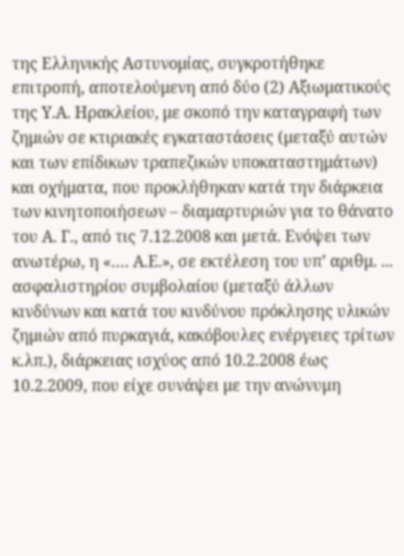της Ελληνικής Αστυνομίας, συγκροτήθηκε επιτροπή, αποτελούμενη από δύο (2) Αξιωματικούς της Υ.Α. Ηρακλείου, με σκοπό την καταγραφή των ζημιών σε κτιριακές εγκαταστάσεις (μεταξύ αυτών και των επίδικων τραπεζικών υποκαταστημάτων) και οχήματα, που προκλήθηκαν κατά την διάρκεια των κινητοποιήσεων – διαμαρτυριών για το θάνατο του Α. Γ., από τις 7.12.2008 και μετά. Ενόψει των ανωτέρω, η «…. Α.Ε.», σε εκτέλεση του υπ’ αριθμ. ... ασφαλιστηρίου συμβολαίου (μεταξύ άλλων κινδύνων και κατά του κινδύνου πρόκλησης υλικών ζημιών από πυρκαγιά, κακόβουλες ενέργειες τρίτων κ.λπ.), διάρκειας ισχύος από 10.2.2008 έως 10.2.2009, που είχε συνάψει με την ανώνυμη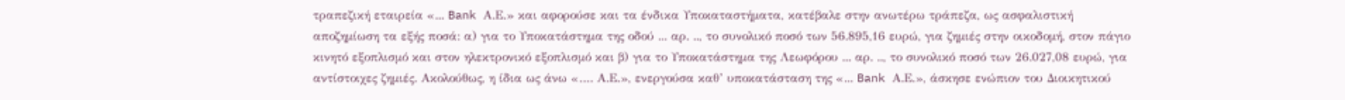τραπεζική εταιρεία «... Bank Α.Ε.» και αφορούσε και τα ένδικα Υποκαταστήματα, κατέβαλε στην ανωτέρω τράπεζα, ως ασφαλιστική αποζημίωση τα εξής ποσά: α) για το Υποκατάστημα της οδού ... αρ. .., το συνολικό ποσό των 56.895,16 ευρώ, για ζημιές στην οικοδομή, στον πάγιο κινητό εξοπλισμό και στον ηλεκτρονικό εξοπλισμό και β) για το Υποκατάστημα της Λεωφόρου ... αρ. .., το συνολικό ποσό των 26.027,08 ευρώ, για αντίστοιχες ζημιές. Ακολούθως, η ίδια ως άνω «…. Α.Ε.», ενεργούσα καθ’ υποκατάσταση της «... Bank Α.Ε.», άσκησε ενώπιον του Διοικητικού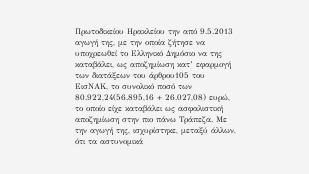Πρωτοδικείου Ηρακλείου την από 9.5.2013 αγωγή της, με την οποία ζήτησε να υποχρεωθεί το Ελληνικό Δημόσιο να της καταβάλει, ως αποζημίωση κατ’ εφαρμογή των διατάξεων του άρθρου105 του ΕισΝΑΚ, το συνολικό ποσό των 80.922,24(56.895,16 + 26.027,08) ευρώ, το οποίο είχε καταβάλει ως ασφαλιστική αποζημίωση στην πιο πάνω Τράπεζα. Με την αγωγή της, ισχυρίστηκε, μεταξύ άλλων, ότι τα αστυνομικά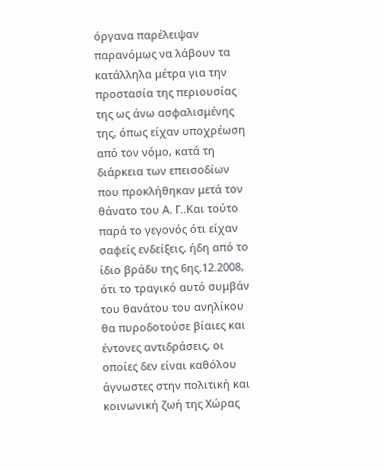όργανα παρέλειψαν παρανόμως να λάβουν τα κατάλληλα μέτρα για την προστασία της περιουσίας της ως άνω ασφαλισμένης της, όπως είχαν υποχρέωση από τον νόμο, κατά τη διάρκεια των επεισοδίων που προκλήθηκαν μετά τον θάνατο του Α. Γ..Και τούτο παρά το γεγονός ότι είχαν σαφείς ενδείξεις, ήδη από το ίδιο βράδυ της 6ης.12.2008, ότι το τραγικό αυτό συμβάν του θανάτου του ανηλίκου θα πυροδοτούσε βίαιες και έντονες αντιδράσεις, οι οποίες δεν είναι καθόλου άγνωστες στην πολιτική και κοινωνική ζωή της Χώρας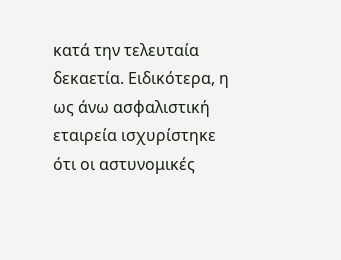κατά την τελευταία δεκαετία. Ειδικότερα, η ως άνω ασφαλιστική εταιρεία ισχυρίστηκε ότι οι αστυνομικές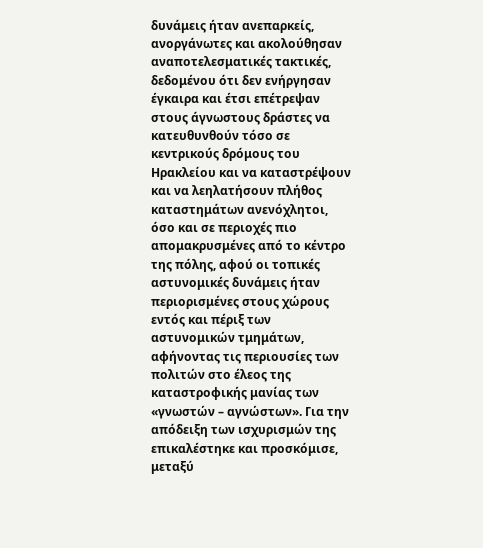δυνάμεις ήταν ανεπαρκείς, ανοργάνωτες και ακολούθησαν αναποτελεσματικές τακτικές, δεδομένου ότι δεν ενήργησαν έγκαιρα και έτσι επέτρεψαν στους άγνωστους δράστες να κατευθυνθούν τόσο σε κεντρικούς δρόμους του Ηρακλείου και να καταστρέψουν και να λεηλατήσουν πλήθος καταστημάτων ανενόχλητοι, όσο και σε περιοχές πιο απομακρυσμένες από το κέντρο της πόλης, αφού οι τοπικές αστυνομικές δυνάμεις ήταν περιορισμένες στους χώρους εντός και πέριξ των αστυνομικών τμημάτων, αφήνοντας τις περιουσίες των πολιτών στο έλεος της καταστροφικής μανίας των «γνωστών – αγνώστων». Για την απόδειξη των ισχυρισμών της επικαλέστηκε και προσκόμισε, μεταξύ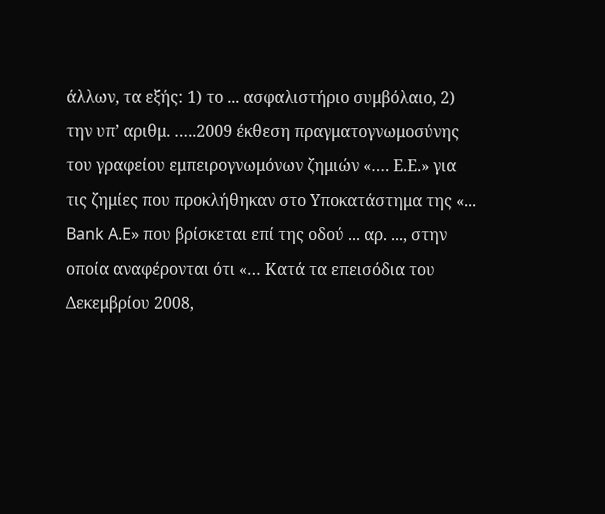άλλων, τα εξής: 1) το ... ασφαλιστήριο συμβόλαιο, 2) την υπ’ αριθμ. …..2009 έκθεση πραγματογνωμοσύνης του γραφείου εμπειρογνωμόνων ζημιών «…. Ε.Ε.» για τις ζημίες που προκλήθηκαν στο Υποκατάστημα της «... Bank A.E» που βρίσκεται επί της οδού ... αρ. ..., στην οποία αναφέρονται ότι «… Κατά τα επεισόδια του Δεκεμβρίου 2008,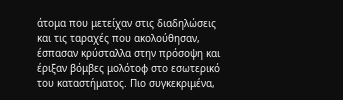άτομα που μετείχαν στις διαδηλώσεις και τις ταραχές που ακολούθησαν, έσπασαν κρύσταλλα στην πρόσοψη και έριξαν βόμβες μολότοφ στο εσωτερικό του καταστήματος. Πιο συγκεκριμένα,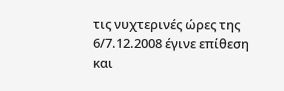τις νυχτερινές ώρες της 6/7.12.2008 έγινε επίθεση και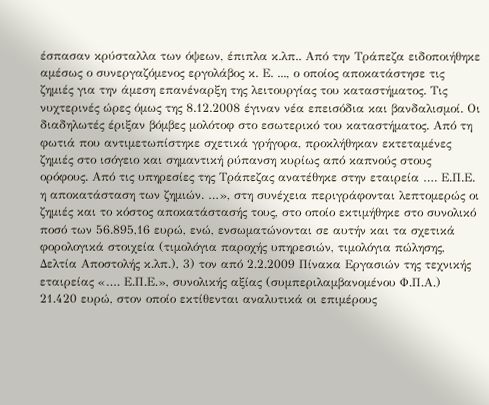έσπασαν κρύσταλλα των όψεων, έπιπλα κ.λπ.. Από την Τράπεζα ειδοποιήθηκε αμέσως ο συνεργαζόμενος εργολάβος κ. Ε. ..., ο οποίος αποκατάστησε τις ζημιές για την άμεση επανέναρξη της λειτουργίας του καταστήματος. Τις νυχτερινές ώρες όμως της 8.12.2008 έγιναν νέα επεισόδια και βανδαλισμοί. Οι διαδηλωτές έριξαν βόμβες μολότοφ στο εσωτερικό του καταστήματος. Από τη φωτιά που αντιμετωπίστηκε σχετικά γρήγορα, προκλήθηκαν εκτεταμένες ζημιές στο ισόγειο και σημαντική ρύπανση κυρίως από καπνούς στους ορόφους. Από τις υπηρεσίες της Τράπεζας ανατέθηκε στην εταιρεία …. Ε.Π.Ε. η αποκατάσταση των ζημιών. …», στη συνέχεια περιγράφονται λεπτομερώς οι ζημιές και το κόστος αποκατάστασής τους, στο οποίο εκτιμήθηκε στο συνολικό ποσό των 56.895,16 ευρώ, ενώ, ενσωματώνονται σε αυτήν και τα σχετικά φορολογικά στοιχεία (τιμολόγια παροχής υπηρεσιών, τιμολόγια πώλησης, Δελτία Αποστολής κ.λπ.), 3) τον από 2.2.2009 Πίνακα Εργασιών της τεχνικής εταιρείας «…. Ε.Π.Ε.», συνολικής αξίας (συμπεριλαμβανομένου Φ.Π.Α.) 21.420 ευρώ, στον οποίο εκτίθενται αναλυτικά οι επιμέρους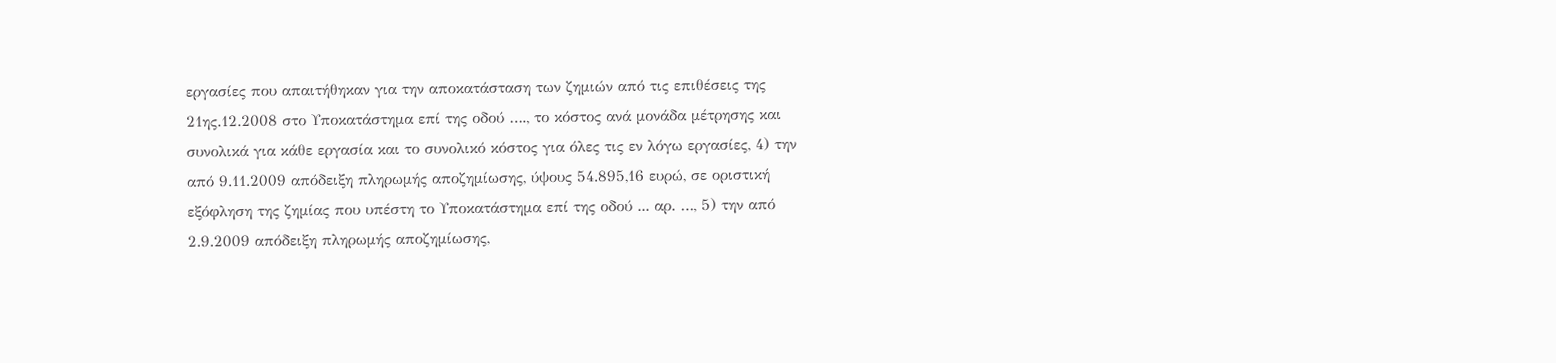εργασίες που απαιτήθηκαν για την αποκατάσταση των ζημιών από τις επιθέσεις της 21ης.12.2008 στο Υποκατάστημα επί της οδού …., το κόστος ανά μονάδα μέτρησης και συνολικά για κάθε εργασία και το συνολικό κόστος για όλες τις εν λόγω εργασίες, 4) την από 9.11.2009 απόδειξη πληρωμής αποζημίωσης, ύψους 54.895,16 ευρώ, σε οριστική εξόφληση της ζημίας που υπέστη το Υποκατάστημα επί της οδού ... αρ. …, 5) την από 2.9.2009 απόδειξη πληρωμής αποζημίωσης,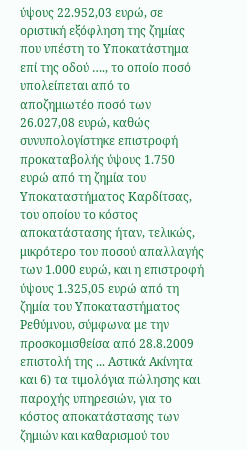ύψους 22.952,03 ευρώ, σε οριστική εξόφληση της ζημίας που υπέστη το Υποκατάστημα επί της οδού …., το οποίο ποσό υπολείπεται από το αποζημιωτέο ποσό των 26.027,08 ευρώ, καθώς συνυπολογίστηκε επιστροφή προκαταβολής ύψους 1.750 ευρώ από τη ζημία του Υποκαταστήματος Καρδίτσας, του οποίου το κόστος αποκατάστασης ήταν, τελικώς, μικρότερο του ποσού απαλλαγής των 1.000 ευρώ, και η επιστροφή ύψους 1.325,05 ευρώ από τη ζημία του Υποκαταστήματος Ρεθύμνου, σύμφωνα με την προσκομισθείσα από 28.8.2009 επιστολή της ... Αστικά Ακίνητα και 6) τα τιμολόγια πώλησης και παροχής υπηρεσιών, για το κόστος αποκατάστασης των ζημιών και καθαρισμού του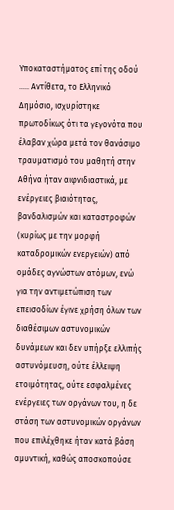Υποκαταστήματος επί της οδού ….. Αντίθετα, το Ελληνικό Δημόσιο, ισχυρίστηκε πρωτοδίκως ότι τα γεγονότα που έλαβαν χώρα μετά τον θανάσιμο τραυματισμό του μαθητή στην Αθήνα ήταν αιφνιδιαστικά, με ενέργειες βιαιότητας, βανδαλισμών και καταστροφών (κυρίως με την μορφή καταδρομικών ενεργειών) από ομάδες αγνώστων ατόμων, ενώ για την αντιμετώπιση των επεισοδίων έγινε χρήση όλων των διαθέσιμων αστυνομικών δυνάμεων και δεν υπήρξε ελλιπής αστυνόμευση, ούτε έλλειψη ετοιμότητας, ούτε εσφαλμένες ενέργειες των οργάνων του, η δε στάση των αστυνομικών οργάνων που επιλέχθηκε ήταν κατά βάση αμυντική, καθώς αποσκοπούσε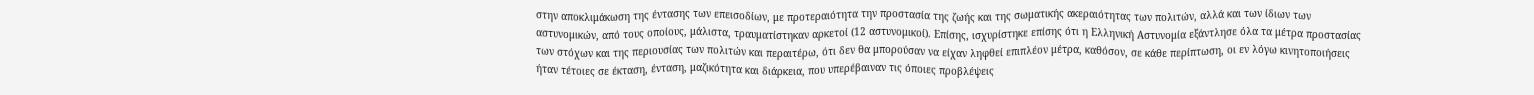στην αποκλιμάκωση της έντασης των επεισοδίων, με προτεραιότητα την προστασία της ζωής και της σωματικής ακεραιότητας των πολιτών, αλλά και των ίδιων των αστυνομικών, από τους οποίους, μάλιστα, τραυματίστηκαν αρκετοί (12 αστυνομικοί). Επίσης, ισχυρίστηκε επίσης ότι η Ελληνική Αστυνομία εξάντλησε όλα τα μέτρα προστασίας των στόχων και της περιουσίας των πολιτών και περαιτέρω, ότι δεν θα μπορούσαν να είχαν ληφθεί επιπλέον μέτρα, καθόσον, σε κάθε περίπτωση, οι εν λόγω κινητοποιήσεις ήταν τέτοιες σε έκταση, ένταση, μαζικότητα και διάρκεια, που υπερέβαιναν τις όποιες προβλέψεις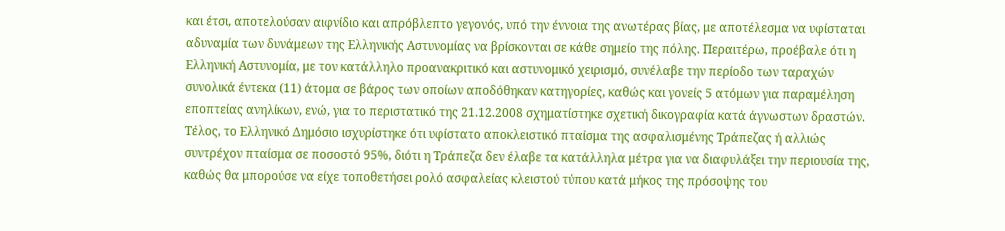και έτσι, αποτελούσαν αιφνίδιο και απρόβλεπτο γεγονός, υπό την έννοια της ανωτέρας βίας, με αποτέλεσμα να υφίσταται αδυναμία των δυνάμεων της Ελληνικής Αστυνομίας να βρίσκονται σε κάθε σημείο της πόλης. Περαιτέρω, προέβαλε ότι η Ελληνική Αστυνομία, με τον κατάλληλο προανακριτικό και αστυνομικό χειρισμό, συνέλαβε την περίοδο των ταραχών συνολικά έντεκα (11) άτομα σε βάρος των οποίων αποδόθηκαν κατηγορίες, καθώς και γονείς 5 ατόμων για παραμέληση εποπτείας ανηλίκων, ενώ, για το περιστατικό της 21.12.2008 σχηματίστηκε σχετική δικογραφία κατά άγνωστων δραστών. Τέλος, το Ελληνικό Δημόσιο ισχυρίστηκε ότι υφίστατο αποκλειστικό πταίσμα της ασφαλισμένης Τράπεζας ή αλλιώς συντρέχον πταίσμα σε ποσοστό 95%, διότι η Τράπεζα δεν έλαβε τα κατάλληλα μέτρα για να διαφυλάξει την περιουσία της, καθώς θα μπορούσε να είχε τοποθετήσει ρολό ασφαλείας κλειστού τύπου κατά μήκος της πρόσοψης του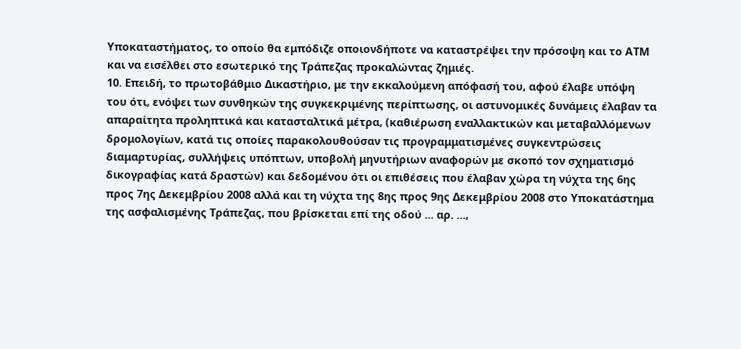Υποκαταστήματος, το οποίο θα εμπόδιζε οποιονδήποτε να καταστρέψει την πρόσοψη και το ΑΤΜ και να εισέλθει στο εσωτερικό της Τράπεζας προκαλώντας ζημιές.
10. Επειδή, το πρωτοβάθμιο Δικαστήριο, με την εκκαλούμενη απόφασή του, αφού έλαβε υπόψη του ότι, ενόψει των συνθηκών της συγκεκριμένης περίπτωσης, οι αστυνομικές δυνάμεις έλαβαν τα απαραίτητα προληπτικά και κατασταλτικά μέτρα, (καθιέρωση εναλλακτικών και μεταβαλλόμενων δρομολογίων, κατά τις οποίες παρακολουθούσαν τις προγραμματισμένες συγκεντρώσεις διαμαρτυρίας, συλλήψεις υπόπτων, υποβολή μηνυτήριων αναφορών με σκοπό τον σχηματισμό δικογραφίας κατά δραστών) και δεδομένου ότι οι επιθέσεις που έλαβαν χώρα τη νύχτα της 6ης προς 7ης Δεκεμβρίου 2008 αλλά και τη νύχτα της 8ης προς 9ης Δεκεμβρίου 2008 στο Υποκατάστημα της ασφαλισμένης Τράπεζας, που βρίσκεται επί της οδού ... αρ. ...,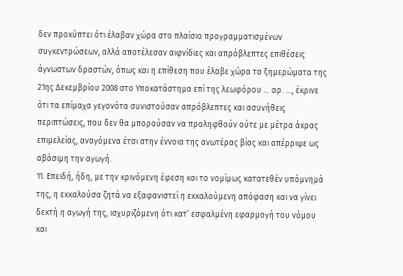δεν προκύπτει ότι έλαβαν χώρα στο πλαίσιο προγραμματισμένων συγκεντρώσεων, αλλά αποτέλεσαν αιφνίδιες και απρόβλεπτες επιθέσεις άγνωστων δραστών, όπως και η επίθεση που έλαβε χώρα τα ξημερώματα της 21ης Δεκεμβρίου 2008 στο Υποκατάστημα επί της λεωφόρου ... αρ. ..., έκρινε ότι τα επίμαχα γεγονότα συνιστούσαν απρόβλεπτες και ασυνήθεις περιπτώσεις, που δεν θα μπορούσαν να προληφθούν ούτε με μέτρα άκρας επιμελείας, αναγόμενα έτσι στην έννοια της ανωτέρας βίας και απέρριψε ως αβάσιμη την αγωγή.
11. Επειδή, ήδη, με την κρινόμενη έφεση και το νομίμως κατατεθέν υπόμνημά της, η εκκαλούσα ζητά να εξαφανιστεί η εκκαλούμενη απόφαση και να γίνει δεκτή η αγωγή της, ισχυριζόμενη ότι κατ’ εσφαλμένη εφαρμογή του νόμου και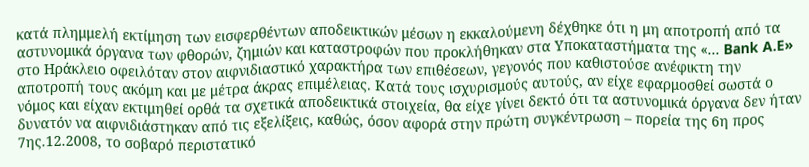κατά πλημμελή εκτίμηση των εισφερθέντων αποδεικτικών μέσων η εκκαλούμενη δέχθηκε ότι η μη αποτροπή από τα αστυνομικά όργανα των φθορών, ζημιών και καταστροφών που προκλήθηκαν στα Υποκαταστήματα της «... Bank A.E» στο Ηράκλειο οφειλόταν στον αιφνιδιαστικό χαρακτήρα των επιθέσεων, γεγονός που καθιστούσε ανέφικτη την αποτροπή τους ακόμη και με μέτρα άκρας επιμέλειας. Κατά τους ισχυρισμούς αυτούς, αν είχε εφαρμοσθεί σωστά ο νόμος και είχαν εκτιμηθεί ορθά τα σχετικά αποδεικτικά στοιχεία, θα είχε γίνει δεκτό ότι τα αστυνομικά όργανα δεν ήταν δυνατόν να αιφνιδιάστηκαν από τις εξελίξεις, καθώς, όσον αφορά στην πρώτη συγκέντρωση – πορεία της 6η προς 7ης.12.2008, το σοβαρό περιστατικό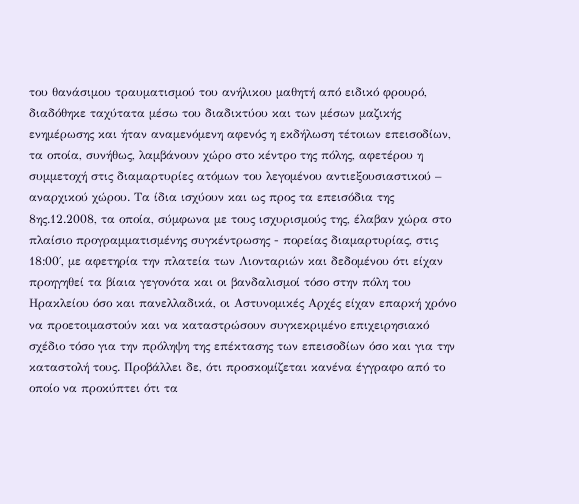του θανάσιμου τραυματισμού του ανήλικου μαθητή από ειδικό φρουρό, διαδόθηκε ταχύτατα μέσω του διαδικτύου και των μέσων μαζικής ενημέρωσης και ήταν αναμενόμενη αφενός η εκδήλωση τέτοιων επεισοδίων, τα οποία, συνήθως, λαμβάνουν χώρο στο κέντρο της πόλης, αφετέρου η συμμετοχή στις διαμαρτυρίες ατόμων του λεγομένου αντιεξουσιαστικού – αναρχικού χώρου. Τα ίδια ισχύουν και ως προς τα επεισόδια της 8ης.12.2008, τα οποία, σύμφωνα με τους ισχυρισμούς της, έλαβαν χώρα στο πλαίσιο προγραμματισμένης συγκέντρωσης - πορείας διαμαρτυρίας, στις 18:00΄, με αφετηρία την πλατεία των Λιονταριών και δεδομένου ότι είχαν προηγηθεί τα βίαια γεγονότα και οι βανδαλισμοί τόσο στην πόλη του Ηρακλείου όσο και πανελλαδικά, οι Αστυνομικές Αρχές είχαν επαρκή χρόνο να προετοιμαστούν και να καταστρώσουν συγκεκριμένο επιχειρησιακό σχέδιο τόσο για την πρόληψη της επέκτασης των επεισοδίων όσο και για την καταστολή τους. Προβάλλει δε, ότι προσκομίζεται κανένα έγγραφο από το οποίο να προκύπτει ότι τα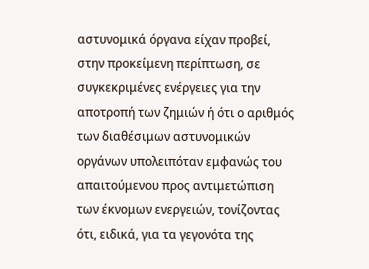αστυνομικά όργανα είχαν προβεί, στην προκείμενη περίπτωση, σε συγκεκριμένες ενέργειες για την αποτροπή των ζημιών ή ότι ο αριθμός των διαθέσιμων αστυνομικών οργάνων υπολειπόταν εμφανώς του απαιτούμενου προς αντιμετώπιση των έκνομων ενεργειών, τονίζοντας ότι, ειδικά, για τα γεγονότα της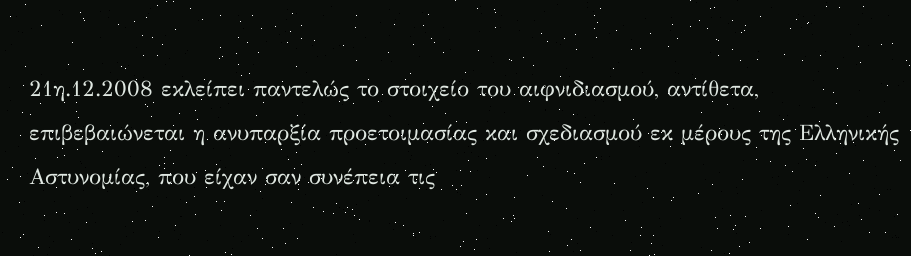21η.12.2008 εκλείπει παντελώς το στοιχείο του αιφνιδιασμού, αντίθετα, επιβεβαιώνεται η ανυπαρξία προετοιμασίας και σχεδιασμού εκ μέρους της Ελληνικής Αστυνομίας, που είχαν σαν συνέπεια τις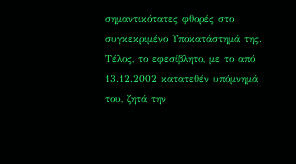σημαντικότατες φθορές στο συγκεκριμένο Υποκατάστημά της. Τέλος, το εφεσίβλητο, με το από 13.12.2002 κατατεθέν υπόμνημά του, ζητά την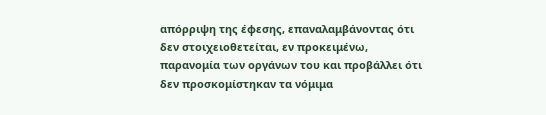απόρριψη της έφεσης, επαναλαμβάνοντας ότι δεν στοιχειοθετείται, εν προκειμένω, παρανομία των οργάνων του και προβάλλει ότι δεν προσκομίστηκαν τα νόμιμα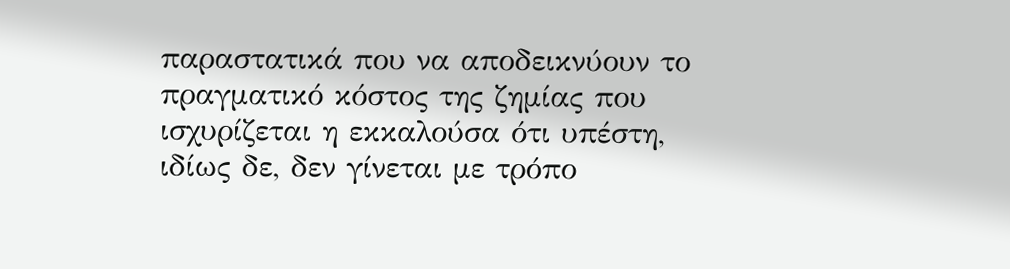παραστατικά που να αποδεικνύουν το πραγματικό κόστος της ζημίας που ισχυρίζεται η εκκαλούσα ότι υπέστη, ιδίως δε, δεν γίνεται με τρόπο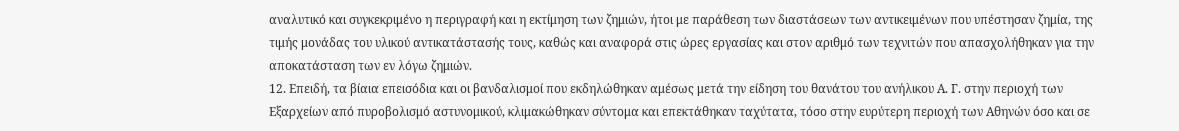αναλυτικό και συγκεκριμένο η περιγραφή και η εκτίμηση των ζημιών, ήτοι με παράθεση των διαστάσεων των αντικειμένων που υπέστησαν ζημία, της τιμής μονάδας του υλικού αντικατάστασής τους, καθώς και αναφορά στις ώρες εργασίας και στον αριθμό των τεχνιτών που απασχολήθηκαν για την αποκατάσταση των εν λόγω ζημιών.
12. Επειδή, τα βίαια επεισόδια και οι βανδαλισμοί που εκδηλώθηκαν αμέσως μετά την είδηση του θανάτου του ανήλικου Α. Γ. στην περιοχή των Εξαρχείων από πυροβολισμό αστυνομικού, κλιμακώθηκαν σύντομα και επεκτάθηκαν ταχύτατα, τόσο στην ευρύτερη περιοχή των Αθηνών όσο και σε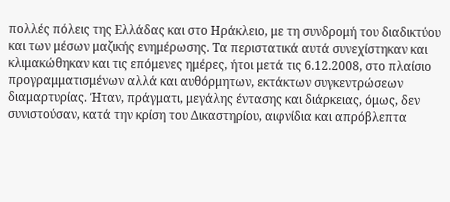πολλές πόλεις της Ελλάδας και στο Ηράκλειο, με τη συνδρομή του διαδικτύου και των μέσων μαζικής ενημέρωσης. Τα περιστατικά αυτά συνεχίστηκαν και κλιμακώθηκαν και τις επόμενες ημέρες, ήτοι μετά τις 6.12.2008, στο πλαίσιο προγραμματισμένων αλλά και αυθόρμητων, εκτάκτων συγκεντρώσεων διαμαρτυρίας. Ήταν, πράγματι, μεγάλης έντασης και διάρκειας, όμως, δεν συνιστούσαν, κατά την κρίση του Δικαστηρίου, αιφνίδια και απρόβλεπτα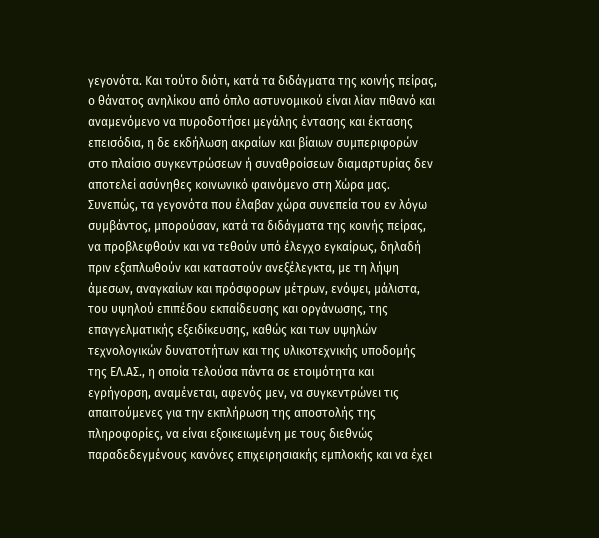γεγονότα. Και τούτο διότι, κατά τα διδάγματα της κοινής πείρας, ο θάνατος ανηλίκου από όπλο αστυνομικού είναι λίαν πιθανό και αναμενόμενο να πυροδοτήσει μεγάλης έντασης και έκτασης επεισόδια, η δε εκδήλωση ακραίων και βίαιων συμπεριφορών στο πλαίσιο συγκεντρώσεων ή συναθροίσεων διαμαρτυρίας δεν αποτελεί ασύνηθες κοινωνικό φαινόμενο στη Χώρα μας. Συνεπώς, τα γεγονότα που έλαβαν χώρα συνεπεία του εν λόγω συμβάντος, μπορούσαν, κατά τα διδάγματα της κοινής πείρας, να προβλεφθούν και να τεθούν υπό έλεγχο εγκαίρως, δηλαδή πριν εξαπλωθούν και καταστούν ανεξέλεγκτα, με τη λήψη άμεσων, αναγκαίων και πρόσφορων μέτρων, ενόψει, μάλιστα, του υψηλού επιπέδου εκπαίδευσης και οργάνωσης, της επαγγελματικής εξειδίκευσης, καθώς και των υψηλών τεχνολογικών δυνατοτήτων και της υλικοτεχνικής υποδομής της ΕΛ.ΑΣ., η οποία τελούσα πάντα σε ετοιμότητα και εγρήγορση, αναμένεται, αφενός μεν, να συγκεντρώνει τις απαιτούμενες για την εκπλήρωση της αποστολής της πληροφορίες, να είναι εξοικειωμένη με τους διεθνώς παραδεδεγμένους κανόνες επιχειρησιακής εμπλοκής και να έχει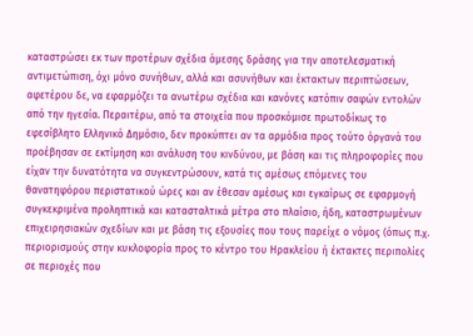καταστρώσει εκ των προτέρων σχέδια άμεσης δράσης για την αποτελεσματική αντιμετώπιση, όχι μόνο συνήθων, αλλά και ασυνήθων και έκτακτων περιπτώσεων, αφετέρου δε, να εφαρμόζει τα ανωτέρω σχέδια και κανόνες κατόπιν σαφών εντολών από την ηγεσία. Περαιτέρω, από τα στοιχεία που προσκόμισε πρωτοδίκως το εφεσίβλητο Ελληνικό Δημόσιο, δεν προκύπτει αν τα αρμόδια προς τούτο όργανά του προέβησαν σε εκτίμηση και ανάλυση του κινδύνου, με βάση και τις πληροφορίες που είχαν την δυνατότητα να συγκεντρώσουν, κατά τις αμέσως επόμενες του θανατηφόρου περιστατικού ώρες και αν έθεσαν αμέσως και εγκαίρως σε εφαρμογή συγκεκριμένα προληπτικά και κατασταλτικά μέτρα στο πλαίσιο, ήδη, καταστρωμένων επιχειρησιακών σχεδίων και με βάση τις εξουσίες που τους παρείχε ο νόμος (όπως π.χ. περιορισμούς στην κυκλοφορία προς το κέντρο του Ηρακλείου ή έκτακτες περιπολίες σε περιοχές που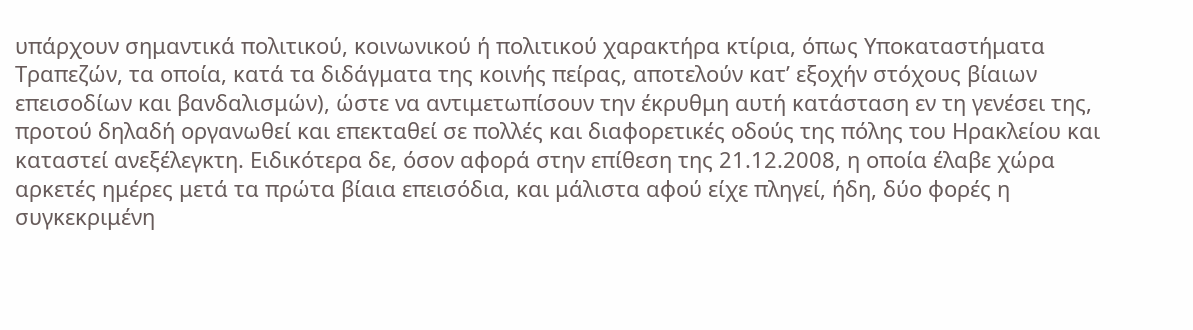υπάρχουν σημαντικά πολιτικού, κοινωνικού ή πολιτικού χαρακτήρα κτίρια, όπως Υποκαταστήματα Τραπεζών, τα οποία, κατά τα διδάγματα της κοινής πείρας, αποτελούν κατ’ εξοχήν στόχους βίαιων επεισοδίων και βανδαλισμών), ώστε να αντιμετωπίσουν την έκρυθμη αυτή κατάσταση εν τη γενέσει της, προτού δηλαδή οργανωθεί και επεκταθεί σε πολλές και διαφορετικές οδούς της πόλης του Ηρακλείου και καταστεί ανεξέλεγκτη. Ειδικότερα δε, όσον αφορά στην επίθεση της 21.12.2008, η οποία έλαβε χώρα αρκετές ημέρες μετά τα πρώτα βίαια επεισόδια, και μάλιστα αφού είχε πληγεί, ήδη, δύο φορές η συγκεκριμένη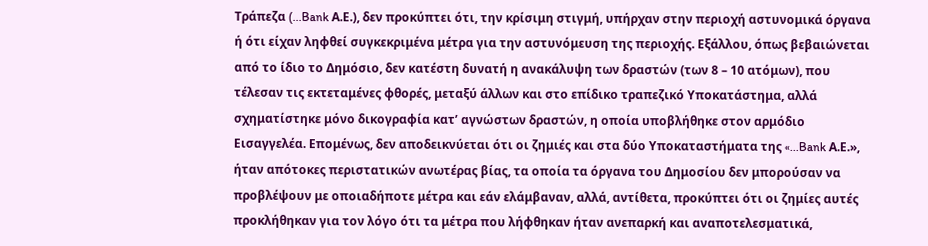Τράπεζα (...Bank Α.Ε.), δεν προκύπτει ότι, την κρίσιμη στιγμή, υπήρχαν στην περιοχή αστυνομικά όργανα ή ότι είχαν ληφθεί συγκεκριμένα μέτρα για την αστυνόμευση της περιοχής. Εξάλλου, όπως βεβαιώνεται από το ίδιο το Δημόσιο, δεν κατέστη δυνατή η ανακάλυψη των δραστών (των 8 – 10 ατόμων), που τέλεσαν τις εκτεταμένες φθορές, μεταξύ άλλων και στο επίδικο τραπεζικό Υποκατάστημα, αλλά σχηματίστηκε μόνο δικογραφία κατ’ αγνώστων δραστών, η οποία υποβλήθηκε στον αρμόδιο Εισαγγελέα. Επομένως, δεν αποδεικνύεται ότι οι ζημιές και στα δύο Υποκαταστήματα της «...Bank Α.Ε.», ήταν απότοκες περιστατικών ανωτέρας βίας, τα οποία τα όργανα του Δημοσίου δεν μπορούσαν να προβλέψουν με οποιαδήποτε μέτρα και εάν ελάμβαναν, αλλά, αντίθετα, προκύπτει ότι οι ζημίες αυτές προκλήθηκαν για τον λόγο ότι τα μέτρα που λήφθηκαν ήταν ανεπαρκή και αναποτελεσματικά,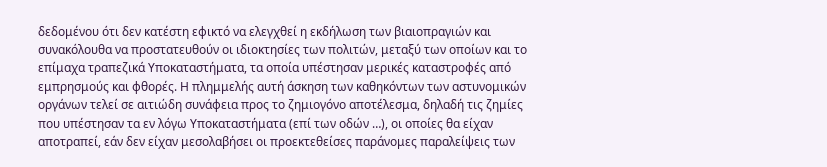δεδομένου ότι δεν κατέστη εφικτό να ελεγχθεί η εκδήλωση των βιαιοπραγιών και συνακόλουθα να προστατευθούν οι ιδιοκτησίες των πολιτών, μεταξύ των οποίων και το επίμαχα τραπεζικά Υποκαταστήματα, τα οποία υπέστησαν μερικές καταστροφές από εμπρησμούς και φθορές. Η πλημμελής αυτή άσκηση των καθηκόντων των αστυνομικών οργάνων τελεί σε αιτιώδη συνάφεια προς το ζημιογόνο αποτέλεσμα, δηλαδή τις ζημίες που υπέστησαν τα εν λόγω Υποκαταστήματα (επί των οδών …), οι οποίες θα είχαν αποτραπεί, εάν δεν είχαν μεσολαβήσει οι προεκτεθείσες παράνομες παραλείψεις των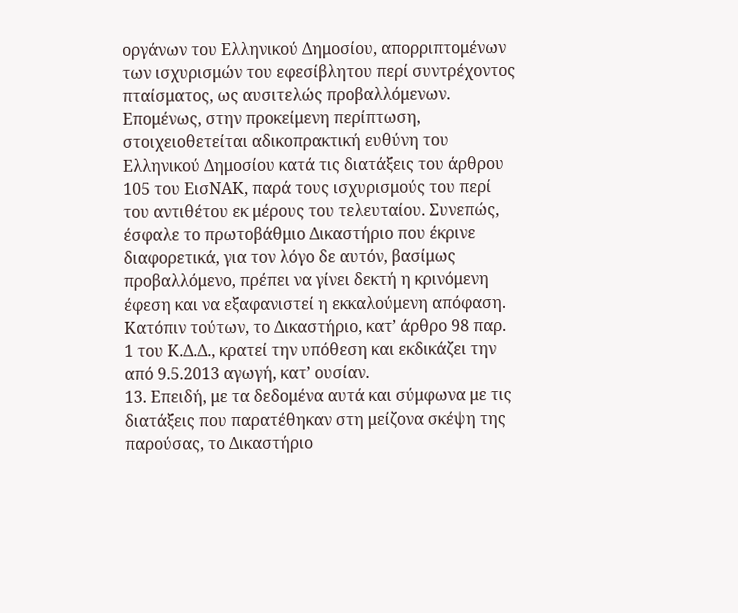οργάνων του Ελληνικού Δημοσίου, απορριπτομένων των ισχυρισμών του εφεσίβλητου περί συντρέχοντος πταίσματος, ως αυσιτελώς προβαλλόμενων. Επομένως, στην προκείμενη περίπτωση, στοιχειοθετείται αδικοπρακτική ευθύνη του Ελληνικού Δημοσίου κατά τις διατάξεις του άρθρου 105 του ΕισΝΑΚ, παρά τους ισχυρισμούς του περί του αντιθέτου εκ μέρους του τελευταίου. Συνεπώς, έσφαλε το πρωτοβάθμιο Δικαστήριο που έκρινε διαφορετικά, για τον λόγο δε αυτόν, βασίμως προβαλλόμενο, πρέπει να γίνει δεκτή η κρινόμενη έφεση και να εξαφανιστεί η εκκαλούμενη απόφαση. Κατόπιν τούτων, το Δικαστήριο, κατ’ άρθρο 98 παρ. 1 του Κ.Δ.Δ., κρατεί την υπόθεση και εκδικάζει την από 9.5.2013 αγωγή, κατ’ ουσίαν.
13. Επειδή, με τα δεδομένα αυτά και σύμφωνα με τις διατάξεις που παρατέθηκαν στη μείζονα σκέψη της παρούσας, το Δικαστήριο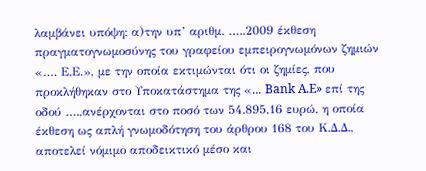λαμβάνει υπόψη: α)την υπ’ αριθμ. …..2009 έκθεση πραγματογνωμοσύνης του γραφείου εμπειρογνωμόνων ζημιών «…. Ε.Ε.», με την οποία εκτιμώνται ότι οι ζημίες, που προκλήθηκαν στο Υποκατάστημα της «... Bank A.E» επί της οδού ….,ανέρχονται στο ποσό των 54.895,16 ευρώ, η οποία έκθεση ως απλή γνωμοδότηση του άρθρου 168 του Κ.Δ.Δ., αποτελεί νόμιμο αποδεικτικό μέσο και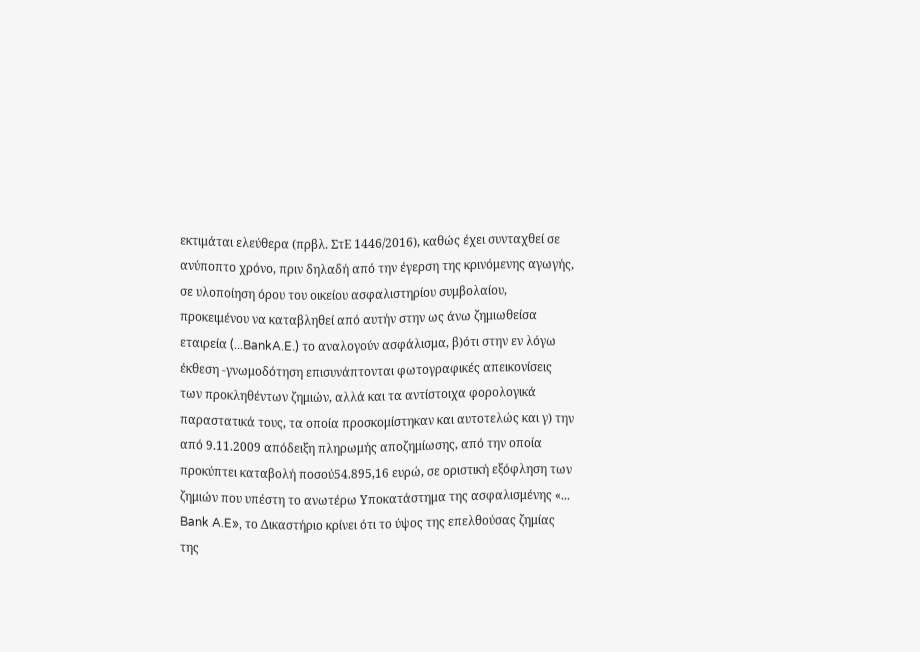εκτιμάται ελεύθερα (πρβλ. ΣτΕ 1446/2016), καθώς έχει συνταχθεί σε ανύποπτο χρόνο, πριν δηλαδή από την έγερση της κρινόμενης αγωγής, σε υλοποίηση όρου του οικείου ασφαλιστηρίου συμβολαίου, προκειμένου να καταβληθεί από αυτήν στην ως άνω ζημιωθείσα εταιρεία (...BankA.E.) το αναλογούν ασφάλισμα, β)ότι στην εν λόγω έκθεση -γνωμοδότηση επισυνάπτονται φωτογραφικές απεικονίσεις των προκληθέντων ζημιών, αλλά και τα αντίστοιχα φορολογικά παραστατικά τους, τα οποία προσκομίστηκαν και αυτοτελώς και γ) την από 9.11.2009 απόδειξη πληρωμής αποζημίωσης, από την οποία προκύπτει καταβολή ποσού54.895,16 ευρώ, σε οριστική εξόφληση των ζημιών που υπέστη το ανωτέρω Υποκατάστημα της ασφαλισμένης «... Bank A.E», το Δικαστήριο κρίνει ότι το ύψος της επελθούσας ζημίας της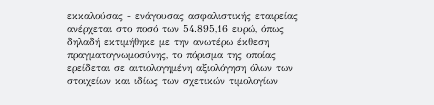εκκαλούσας - ενάγουσας ασφαλιστικής εταιρείας ανέρχεται στο ποσό των 54.895,16 ευρώ, όπως δηλαδή εκτιμήθηκε με την ανωτέρω έκθεση πραγματογνωμοσύνης, το πόρισμα της οποίας ερείδεται σε αιτιολογημένη αξιολόγηση όλων των στοιχείων και ιδίως των σχετικών τιμολογίων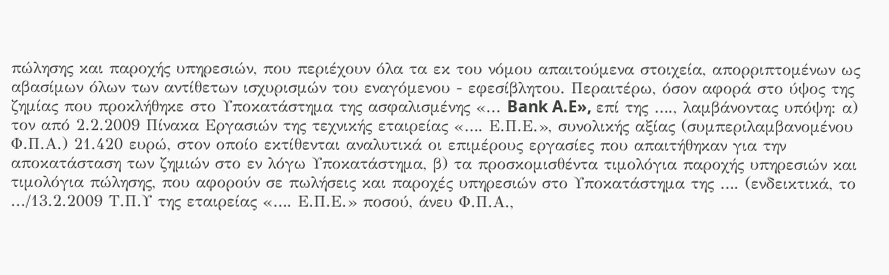πώλησης και παροχής υπηρεσιών, που περιέχουν όλα τα εκ του νόμου απαιτούμενα στοιχεία, απορριπτομένων ως αβασίμων όλων των αντίθετων ισχυρισμών του εναγόμενου - εφεσίβλητου. Περαιτέρω, όσον αφορά στο ύψος της ζημίας που προκλήθηκε στο Υποκατάστημα της ασφαλισμένης «... Bank A.E», επί της …., λαμβάνοντας υπόψη: α) τον από 2.2.2009 Πίνακα Εργασιών της τεχνικής εταιρείας «…. Ε.Π.Ε.», συνολικής αξίας (συμπεριλαμβανομένου Φ.Π.Α.) 21.420 ευρώ, στον οποίο εκτίθενται αναλυτικά οι επιμέρους εργασίες που απαιτήθηκαν για την αποκατάσταση των ζημιών στο εν λόγω Υποκατάστημα, β) τα προσκομισθέντα τιμολόγια παροχής υπηρεσιών και τιμολόγια πώλησης, που αφορούν σε πωλήσεις και παροχές υπηρεσιών στο Υποκατάστημα της …. (ενδεικτικά, το .../13.2.2009 Τ.Π.Υ της εταιρείας «…. Ε.Π.Ε.» ποσού, άνευ Φ.Π.Α.,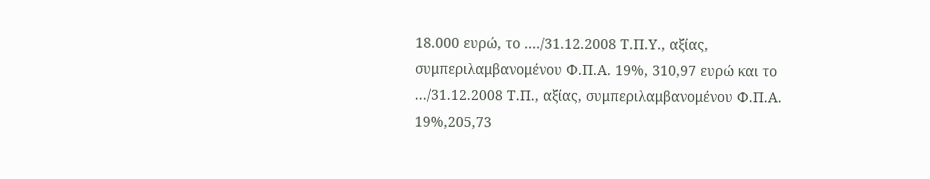18.000 ευρώ, το ..../31.12.2008 Τ.Π.Υ., αξίας, συμπεριλαμβανομένου Φ.Π.Α. 19%, 310,97 ευρώ και το .../31.12.2008 Τ.Π., αξίας, συμπεριλαμβανομένου Φ.Π.Α. 19%,205,73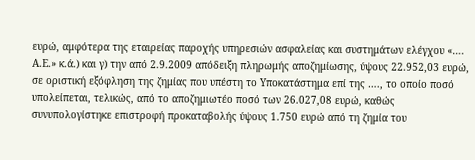ευρώ, αμφότερα της εταιρείας παροχής υπηρεσιών ασφαλείας και συστημάτων ελέγχου «…. Α.Ε.» κ.ά.) και γ) την από 2.9.2009 απόδειξη πληρωμής αποζημίωσης, ύψους 22.952,03 ευρώ, σε οριστική εξόφληση της ζημίας που υπέστη το Υποκατάστημα επί της …., το οποίο ποσό υπολείπεται, τελικώς, από το αποζημιωτέο ποσό των 26.027,08 ευρώ, καθώς συνυπολογίστηκε επιστροφή προκαταβολής ύψους 1.750 ευρώ από τη ζημία του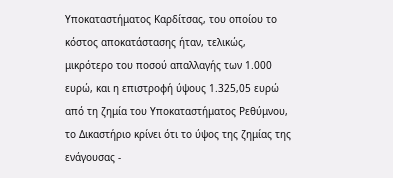Υποκαταστήματος Καρδίτσας, του οποίου το κόστος αποκατάστασης ήταν, τελικώς, μικρότερο του ποσού απαλλαγής των 1.000 ευρώ, και η επιστροφή ύψους 1.325,05 ευρώ από τη ζημία του Υποκαταστήματος Ρεθύμνου, το Δικαστήριο κρίνει ότι το ύψος της ζημίας της ενάγουσας -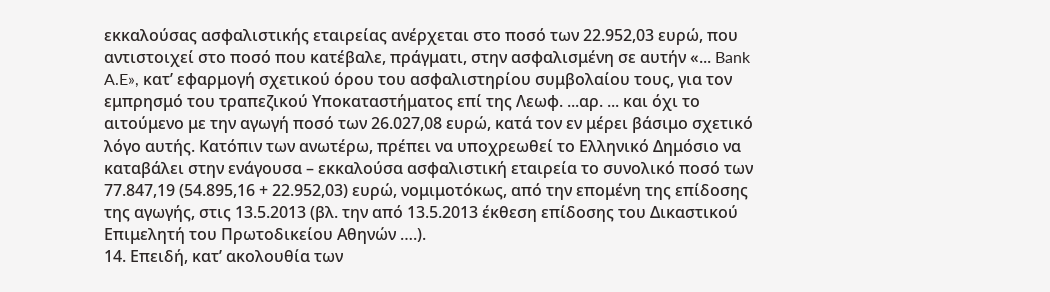εκκαλούσας ασφαλιστικής εταιρείας ανέρχεται στο ποσό των 22.952,03 ευρώ, που αντιστοιχεί στο ποσό που κατέβαλε, πράγματι, στην ασφαλισμένη σε αυτήν «... Bank A.E», κατ’ εφαρμογή σχετικού όρου του ασφαλιστηρίου συμβολαίου τους, για τον εμπρησμό του τραπεζικού Υποκαταστήματος επί της Λεωφ. ...αρ. ... και όχι το αιτούμενο με την αγωγή ποσό των 26.027,08 ευρώ, κατά τον εν μέρει βάσιμο σχετικό λόγο αυτής. Κατόπιν των ανωτέρω, πρέπει να υποχρεωθεί το Ελληνικό Δημόσιο να καταβάλει στην ενάγουσα – εκκαλούσα ασφαλιστική εταιρεία το συνολικό ποσό των 77.847,19 (54.895,16 + 22.952,03) ευρώ, νομιμοτόκως, από την επομένη της επίδοσης της αγωγής, στις 13.5.2013 (βλ. την από 13.5.2013 έκθεση επίδοσης του Δικαστικού Επιμελητή του Πρωτοδικείου Αθηνών ….).
14. Επειδή, κατ’ ακολουθία των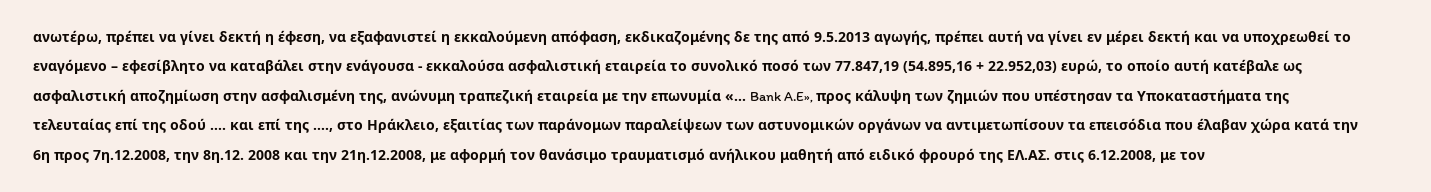ανωτέρω, πρέπει να γίνει δεκτή η έφεση, να εξαφανιστεί η εκκαλούμενη απόφαση, εκδικαζομένης δε της από 9.5.2013 αγωγής, πρέπει αυτή να γίνει εν μέρει δεκτή και να υποχρεωθεί το εναγόμενο – εφεσίβλητο να καταβάλει στην ενάγουσα - εκκαλούσα ασφαλιστική εταιρεία το συνολικό ποσό των 77.847,19 (54.895,16 + 22.952,03) ευρώ, το οποίο αυτή κατέβαλε ως ασφαλιστική αποζημίωση στην ασφαλισμένη της, ανώνυμη τραπεζική εταιρεία με την επωνυμία «... Bank A.E», προς κάλυψη των ζημιών που υπέστησαν τα Υποκαταστήματα της τελευταίας επί της οδού …. και επί της …., στο Ηράκλειο, εξαιτίας των παράνομων παραλείψεων των αστυνομικών οργάνων να αντιμετωπίσουν τα επεισόδια που έλαβαν χώρα κατά την 6η προς 7η.12.2008, την 8η.12. 2008 και την 21η.12.2008, με αφορμή τον θανάσιμο τραυματισμό ανήλικου μαθητή από ειδικό φρουρό της ΕΛ.ΑΣ. στις 6.12.2008, με τον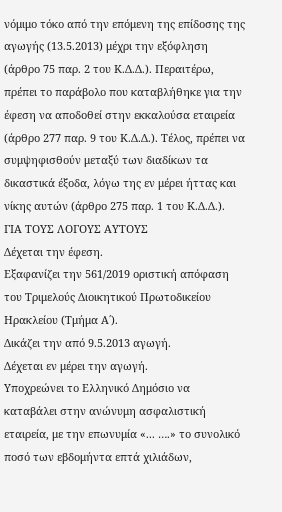νόμιμο τόκο από την επόμενη της επίδοσης της αγωγής (13.5.2013) μέχρι την εξόφληση (άρθρο 75 παρ. 2 του Κ.Δ.Δ.). Περαιτέρω, πρέπει το παράβολο που καταβλήθηκε για την έφεση να αποδοθεί στην εκκαλούσα εταιρεία (άρθρο 277 παρ. 9 του Κ.Δ.Δ.). Τέλος, πρέπει να συμψηφισθούν μεταξύ των διαδίκων τα δικαστικά έξοδα, λόγω της εν μέρει ήττας και νίκης αυτών (άρθρο 275 παρ. 1 του Κ.Δ.Δ.).
ΓΙΑ ΤΟΥΣ ΛΟΓΟΥΣ ΑΥΤΟΥΣ
Δέχεται την έφεση.
Εξαφανίζει την 561/2019 οριστική απόφαση του Τριμελούς Διοικητικού Πρωτοδικείου Ηρακλείου (Τμήμα Α΄).
Δικάζει την από 9.5.2013 αγωγή.
Δέχεται εν μέρει την αγωγή.
Υποχρεώνει το Ελληνικό Δημόσιο να καταβάλει στην ανώνυμη ασφαλιστική εταιρεία, με την επωνυμία «... ….» το συνολικό ποσό των εβδομήντα επτά χιλιάδων,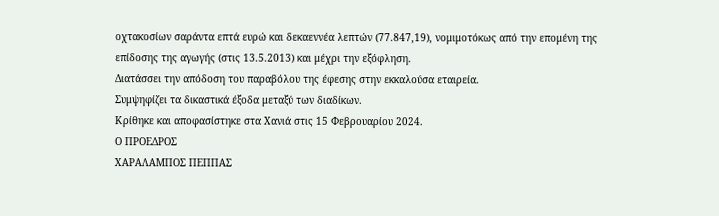οχτακοσίων σαράντα επτά ευρώ και δεκαεννέα λεπτών (77.847,19), νομιμοτόκως από την επομένη της επίδοσης της αγωγής (στις 13.5.2013) και μέχρι την εξόφληση.
Διατάσσει την απόδοση του παραβόλου της έφεσης στην εκκαλούσα εταιρεία.
Συμψηφίζει τα δικαστικά έξοδα μεταξύ των διαδίκων.
Κρίθηκε και αποφασίστηκε στα Χανιά στις 15 Φεβρουαρίου 2024.
Ο ΠΡΟΕΔΡΟΣ
ΧΑΡΑΛΑΜΠΟΣ ΠΕΠΠΑΣ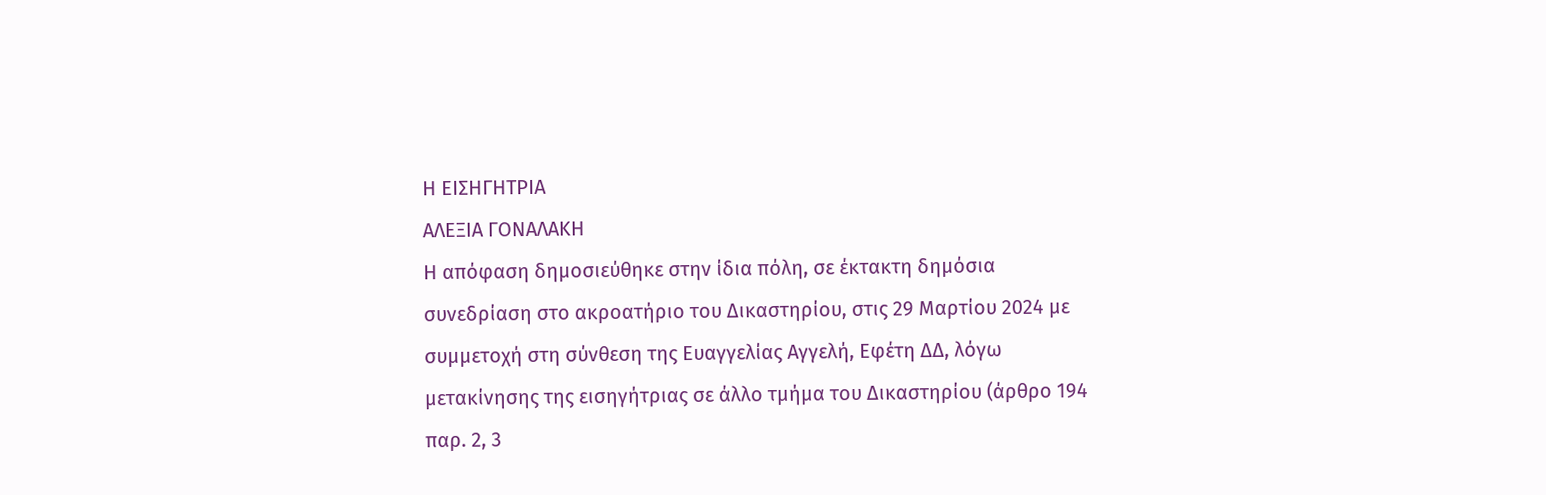Η ΕΙΣΗΓΗΤΡΙΑ
ΑΛΕΞΙΑ ΓΟΝΑΛΑΚΗ
Η απόφαση δημοσιεύθηκε στην ίδια πόλη, σε έκτακτη δημόσια συνεδρίαση στο ακροατήριο του Δικαστηρίου, στις 29 Μαρτίου 2024 με συμμετοχή στη σύνθεση της Ευαγγελίας Αγγελή, Εφέτη ΔΔ, λόγω μετακίνησης της εισηγήτριας σε άλλο τμήμα του Δικαστηρίου (άρθρο 194 παρ. 2, 3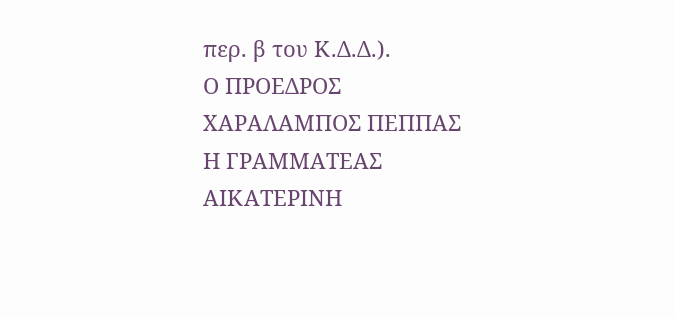περ. β του Κ.Δ.Δ.).
Ο ΠΡΟΕΔΡΟΣ
ΧΑΡΑΛΑΜΠΟΣ ΠΕΠΠΑΣ
Η ΓΡΑΜΜΑΤΕΑΣ
ΑΙΚΑΤΕΡΙΝΗ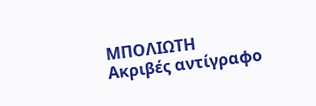ΜΠΟΛΙΩΤΗ
Ακριβές αντίγραφο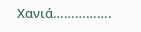Χανιά…………….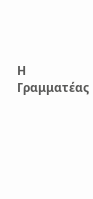Η Γραμματέας